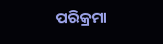ପରିକ୍ରମା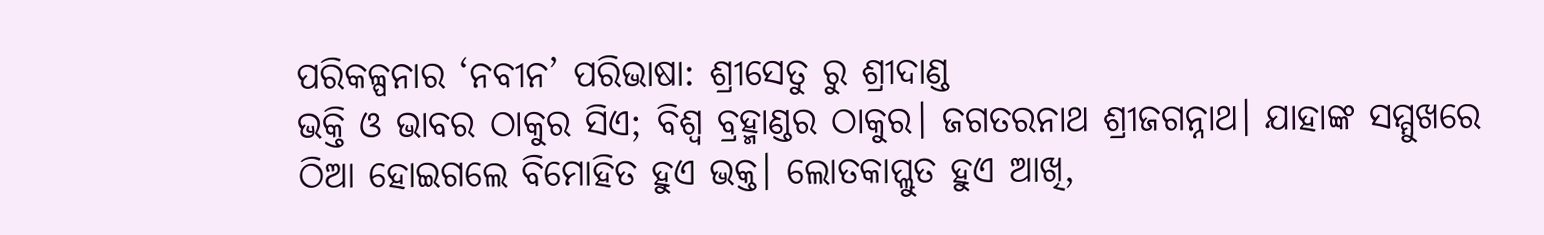ପରିକଳ୍ପନାର ‘ନବୀନ’ ପରିଭାଷା: ଶ୍ରୀସେତୁ ରୁ ଶ୍ରୀଦାଣ୍ଡ
ଭକ୍ତି ଓ ଭାବର ଠାକୁର ସିଏ; ବିଶ୍ୱ ବ୍ରହ୍ମାଣ୍ଡର ଠାକୁର। ଜଗତରନାଥ ଶ୍ରୀଜଗନ୍ନାଥ। ଯାହାଙ୍କ ସମ୍ମୁଖରେ ଠିଆ ହୋଇଗଲେ ବିମୋହିତ ହୁଏ ଭକ୍ତ। ଲୋତକାପ୍ଲୁତ ହୁଏ ଆଖି,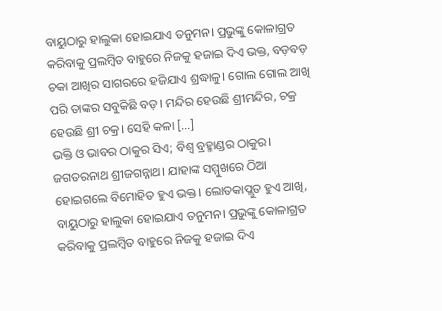ବାୟୁଠାରୁ ହାଲୁକା ହୋଇଯାଏ ତନୁମନ। ପ୍ରଭୁଙ୍କୁ କୋଳାଗ୍ରତ କରିବାକୁ ପ୍ରଲମ୍ବିତ ବାହୁରେ ନିଜକୁ ହଜାଇ ଦିଏ ଭକ୍ତ, ବଡ଼ବଡ଼ ଚକା ଆଖିର ସାଗରରେ ହଜିଯାଏ ଶ୍ରଦ୍ଧାଳୁ। ଗୋଲ ଗୋଲ ଆଖି ପରି ତାଙ୍କର ସବୁକିଛି ବଡ଼। ମନ୍ଦିର ହେଉଛି ଶ୍ରୀମନ୍ଦିର, ଚକ୍ର ହେଉଛି ଶ୍ରୀ ଚକ୍ର। ସେହି କଳା […]
ଭକ୍ତି ଓ ଭାବର ଠାକୁର ସିଏ; ବିଶ୍ୱ ବ୍ରହ୍ମାଣ୍ଡର ଠାକୁର। ଜଗତରନାଥ ଶ୍ରୀଜଗନ୍ନାଥ। ଯାହାଙ୍କ ସମ୍ମୁଖରେ ଠିଆ ହୋଇଗଲେ ବିମୋହିତ ହୁଏ ଭକ୍ତ। ଲୋତକାପ୍ଲୁତ ହୁଏ ଆଖି, ବାୟୁଠାରୁ ହାଲୁକା ହୋଇଯାଏ ତନୁମନ। ପ୍ରଭୁଙ୍କୁ କୋଳାଗ୍ରତ କରିବାକୁ ପ୍ରଲମ୍ବିତ ବାହୁରେ ନିଜକୁ ହଜାଇ ଦିଏ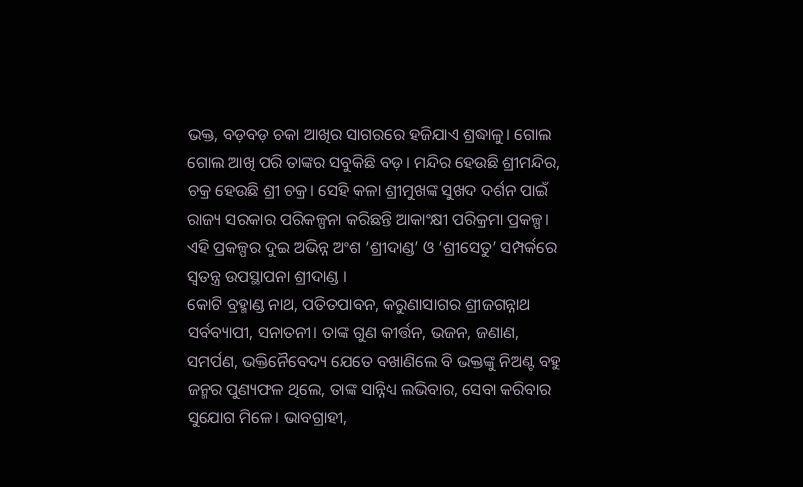ଭକ୍ତ, ବଡ଼ବଡ଼ ଚକା ଆଖିର ସାଗରରେ ହଜିଯାଏ ଶ୍ରଦ୍ଧାଳୁ। ଗୋଲ ଗୋଲ ଆଖି ପରି ତାଙ୍କର ସବୁକିଛି ବଡ଼। ମନ୍ଦିର ହେଉଛି ଶ୍ରୀମନ୍ଦିର, ଚକ୍ର ହେଉଛି ଶ୍ରୀ ଚକ୍ର। ସେହି କଳା ଶ୍ରୀମୁଖଙ୍କ ସୁଖଦ ଦର୍ଶନ ପାଇଁ ରାଜ୍ୟ ସରକାର ପରିକଳ୍ପନା କରିଛନ୍ତି ଆକାଂକ୍ଷୀ ପରିକ୍ରମା ପ୍ରକଳ୍ପ। ଏହି ପ୍ରକଳ୍ପର ଦୁଇ ଅଭିନ୍ନ ଅଂଶ ‘ଶ୍ରୀଦାଣ୍ଡ’ ଓ ‘ଶ୍ରୀସେତୁ’ ସମ୍ପର୍କରେ ସ୍ୱତନ୍ତ୍ର ଉପସ୍ଥାପନା ଶ୍ରୀଦାଣ୍ଡ ।
କୋଟି ବ୍ରହ୍ମାଣ୍ଡ ନାଥ, ପତିତପାବନ, କରୁଣାସାଗର ଶ୍ରୀଜଗନ୍ନାଥ ସର୍ବବ୍ୟାପୀ, ସନାତନୀ। ତାଙ୍କ ଗୁଣ କୀର୍ତ୍ତନ, ଭଜନ, ଜଣାଣ, ସମର୍ପଣ, ଭକ୍ତିନୈବେଦ୍ୟ ଯେତେ ବଖାଣିଲେ ବି ଭକ୍ତଙ୍କୁ ନିଅଣ୍ଟ ବହୁ ଜନ୍ମର ପୁଣ୍ୟଫଳ ଥିଲେ, ତାଙ୍କ ସାନ୍ନିଧ୍ୟ ଲଭିବାର, ସେବା କରିବାର ସୁଯୋଗ ମିଳେ। ଭାବଗ୍ରାହୀ,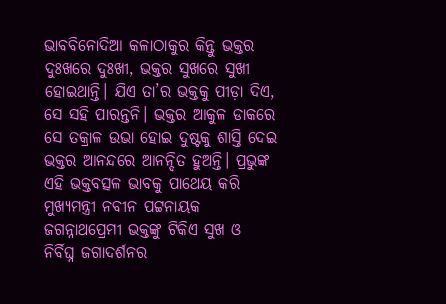ଭାବବିନୋଦିଆ କଳାଠାକୁର କିନ୍ତୁ ଭକ୍ତର ଦୁଃଖରେ ଦୁଃଖୀ, ଭକ୍ତର ସୁଖରେ ସୁଖୀ ହୋଇଥାନ୍ତି। ଯିଏ ତା’ର ଭକ୍ତକୁ ପୀଡ଼ା ଦିଏ, ସେ ସହି ପାରନ୍ତନି। ଭକ୍ତର ଆକୁଳ ଡାକରେ ସେ ତକ୍ରାଳ ଉଭା ହୋଇ ଦୁଷ୍ଟକୁ ଶାସ୍ତି ଦେଇ ଭକ୍ତର ଆନନ୍ଦରେ ଆନନ୍ଦିତ ହୁଅନ୍ତି। ପ୍ରଭୁଙ୍କ ଏହି ଭକ୍ତବତ୍ସଳ ଭାବକୁ ପାଥେୟ କରି ମୁଖ୍ୟମନ୍ତ୍ରୀ ନବୀନ ପଟ୍ଟନାୟକ ଜଗନ୍ନାଥପ୍ରେମୀ ଭକ୍ତଙ୍କୁ ଟିକିଏ ସୁଖ ଓ ନିର୍ବିଘ୍ନ ଜଗାଦର୍ଶନର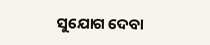ସୁଯୋଗ ଦେବା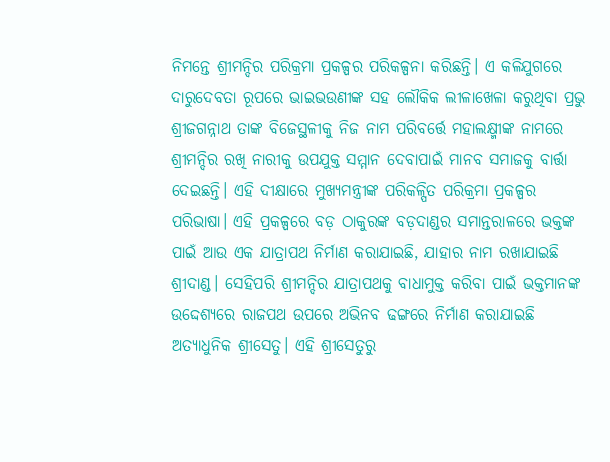ନିମନ୍ତେ ଶ୍ରୀମନ୍ଦିର ପରିକ୍ରମା ପ୍ରକଳ୍ପର ପରିକଳ୍ପନା କରିଛନ୍ତି। ଏ କଳିଯୁଗରେ ଦାରୁଦେବତା ରୂପରେ ଭାଇଭଉଣୀଙ୍କ ସହ ଲୌକିକ ଲୀଳାଖେଳା କରୁଥିବା ପ୍ରଭୁ ଶ୍ରୀଜଗନ୍ନାଥ ତାଙ୍କ ବିଜେସ୍ଥଳୀକୁ ନିଜ ନାମ ପରିବର୍ତ୍ତେ ମହାଲକ୍ଷ୍ମୀଙ୍କ ନାମରେ ଶ୍ରୀମନ୍ଦିର ରଖି ନାରୀକୁ ଉପଯୁକ୍ତ ସମ୍ମାନ ଦେବାପାଇଁ ମାନବ ସମାଜକୁ ବାର୍ତ୍ତା ଦେଇଛନ୍ତି। ଏହି ଦୀକ୍ଷାରେ ମୁଖ୍ୟମନ୍ତ୍ରୀଙ୍କ ପରିକଳ୍ପିତ ପରିକ୍ରମା ପ୍ରକଳ୍ପର ପରିଭାଷା। ଏହି ପ୍ରକଳ୍ପରେ ବଡ଼ ଠାକୁରଙ୍କ ବଡ଼ଦାଣ୍ଡର ସମାନ୍ତରାଳରେ ଭକ୍ତଙ୍କ ପାଇଁ ଆଉ ଏକ ଯାତ୍ରାପଥ ନିର୍ମାଣ କରାଯାଇଛି, ଯାହାର ନାମ ରଖାଯାଇଛି ଶ୍ରୀଦାଣ୍ଡ। ସେହିପରି ଶ୍ରୀମନ୍ଦିର ଯାତ୍ରାପଥକୁ ବାଧାମୁକ୍ତ କରିବା ପାଇଁ ଭକ୍ତମାନଙ୍କ ଉଦ୍ଦେଶ୍ୟରେ ରାଜପଥ ଉପରେ ଅଭିନବ ଢଙ୍ଗରେ ନିର୍ମାଣ କରାଯାଇଛି ଅତ୍ୟାଧୁନିକ ଶ୍ରୀସେତୁ। ଏହି ଶ୍ରୀସେତୁରୁ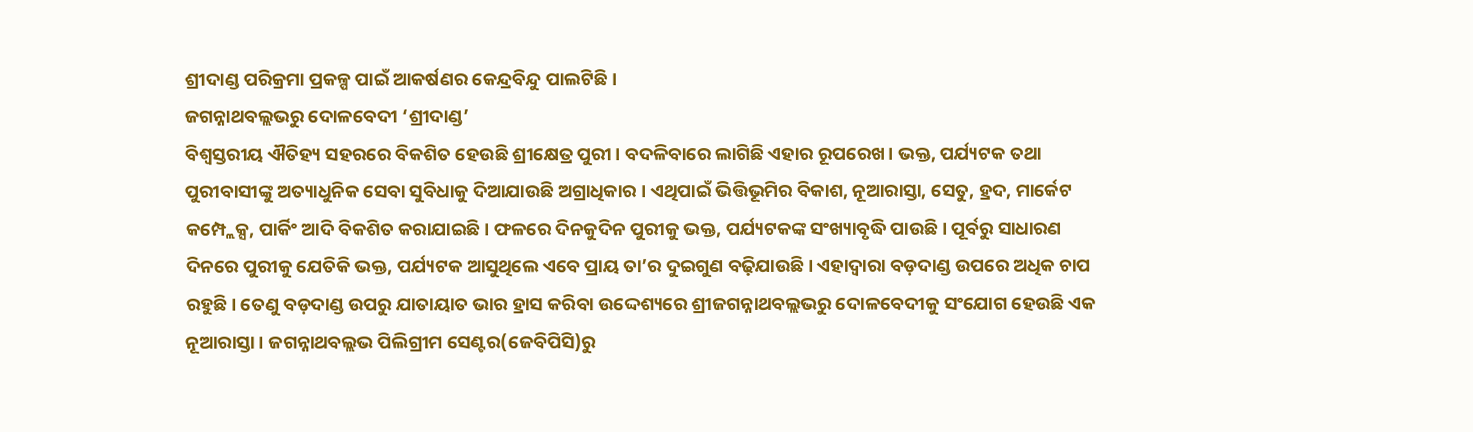ଶ୍ରୀଦାଣ୍ଡ ପରିକ୍ରମା ପ୍ରକଳ୍ପ ପାଇଁ ଆକର୍ଷଣର କେନ୍ଦ୍ରବିନ୍ଦୁ ପାଲଟିଛି।
ଜଗନ୍ନାଥବଲ୍ଲଭରୁ ଦୋଳବେଦୀ ‘ଶ୍ରୀଦାଣ୍ଡ’
ବିଶ୍ୱସ୍ତରୀୟ ଐତିହ୍ୟ ସହରରେ ବିକଶିତ ହେଉଛି ଶ୍ରୀକ୍ଷେତ୍ର ପୁରୀ। ବଦଳିବାରେ ଲାଗିଛି ଏହାର ରୂପରେଖ। ଭକ୍ତ, ପର୍ଯ୍ୟଟକ ତଥା ପୁରୀବାସୀଙ୍କୁ ଅତ୍ୟାଧୁନିକ ସେବା ସୁବିଧାକୁ ଦିଆଯାଉଛି ଅଗ୍ରାଧିକାର । ଏଥିପାଇଁ ଭିତ୍ତିଭୂମିର ବିକାଶ, ନୂଆରାସ୍ତା, ସେତୁ, ହ୍ରଦ, ମାର୍କେଟ କମ୍ପ୍ଲେକ୍ସ, ପାର୍କିଂ ଆଦି ବିକଶିତ କରାଯାଇଛି। ଫଳରେ ଦିନକୁଦିନ ପୁରୀକୁ ଭକ୍ତ, ପର୍ଯ୍ୟଟକଙ୍କ ସଂଖ୍ୟାବୃଦ୍ଧି ପାଉଛି। ପୂର୍ବରୁ ସାଧାରଣ ଦିନରେ ପୁରୀକୁ ଯେତିକି ଭକ୍ତ, ପର୍ଯ୍ୟଟକ ଆସୁଥିଲେ ଏବେ ପ୍ରାୟ ତା’ର ଦୁଇଗୁଣ ବଢ଼ିଯାଉଛି। ଏହାଦ୍ୱାରା ବଡ଼ଦାଣ୍ଡ ଉପରେ ଅଧିକ ଚାପ ରହୁଛି। ତେଣୁ ବଡ଼ଦାଣ୍ଡ ଉପରୁ ଯାତାୟାତ ଭାର ହ୍ରାସ କରିବା ଉଦ୍ଦେଶ୍ୟରେ ଶ୍ରୀଜଗନ୍ନାଥବଲ୍ଲଭରୁ ଦୋଳବେଦୀକୁ ସଂଯୋଗ ହେଉଛି ଏକ ନୂଆରାସ୍ତା। ଜଗନ୍ନାଥବଲ୍ଲଭ ପିଲିଗ୍ରୀମ ସେଣ୍ଟର(ଜେବିପିସି)ରୁ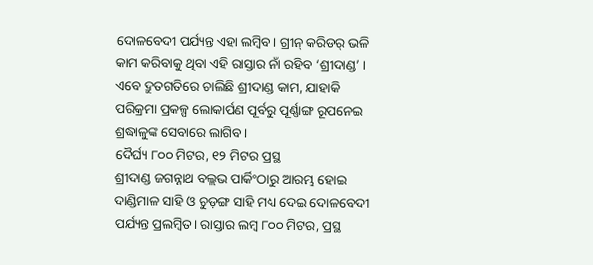ଦୋଳବେଦୀ ପର୍ଯ୍ୟନ୍ତ ଏହା ଲମ୍ବିବ। ଗ୍ରୀନ୍ କରିଡର୍ ଭଳି କାମ କରିବାକୁ ଥିବା ଏହି ରାସ୍ତାର ନାଁ ରହିବ ‘ଶ୍ରୀଦାଣ୍ଡ’ । ଏବେ ଦ୍ରୁତଗତିରେ ଚାଲିଛି ଶ୍ରୀଦାଣ୍ଡ କାମ, ଯାହାକି ପରିକ୍ରମା ପ୍ରକଳ୍ପ ଲୋକାର୍ପଣ ପୂର୍ବରୁ ପୂର୍ଣ୍ଣାଙ୍ଗ ରୂପନେଇ ଶ୍ରଦ୍ଧାଳୁଙ୍କ ସେବାରେ ଲାଗିବ।
ଦୈର୍ଘ୍ୟ ୮୦୦ ମିଟର, ୧୨ ମିଟର ପ୍ରସ୍ଥ
ଶ୍ରୀଦାଣ୍ଡ ଜଗନ୍ନାଥ ବଲ୍ଲଭ ପାର୍କିଂଠାରୁ ଆରମ୍ଭ ହୋଇ ଦାଣ୍ଡିମାଳ ସାହି ଓ ଚୁଡ଼ଙ୍ଗ ସାହି ମଧ୍ୟ ଦେଇ ଦୋଳବେଦୀ ପର୍ଯ୍ୟନ୍ତ ପ୍ରଲମ୍ବିତ। ରାସ୍ତାର ଲମ୍ବ ୮୦୦ ମିଟର, ପ୍ରସ୍ଥ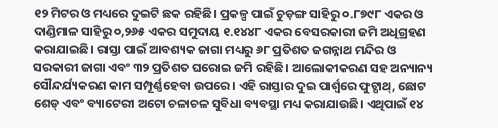୧୨ ମିଟର ଓ ମଧ୍ୟରେ ଦୁଇଟି ଛକ ରହିଛି। ପ୍ରକଳ୍ପ ପାଇଁ ଚୁଡ଼ଙ୍ଗ ସାହିରୁ ୦.୮୭୯୮ ଏକର ଓ ଦାଣ୍ଡିମାଳ ସାହିରୁ ୦,୨୬୫ ଏକର ସମୁଦାୟ ୧.୧୪୪୮ ଏକର ବେସରକାରୀ ଜମି ଅଧିଗ୍ରହଣ କରାଯାଇଛି। ରାସ୍ତା ପାଇଁ ଆବଶ୍ୟକ ଜାଗା ମଧ୍ୟରୁ ୬୮ ପ୍ରତିଶତ ଜଗନ୍ନାଥ ମନ୍ଦିର ଓ ସରକାରୀ ଜାଗା ଏବଂ ୩୨ ପ୍ରତିଶତ ଘରୋଇ ଜମି ରହିଛି। ଆଲୋକୀକରଣ ସହ ଅନ୍ୟାନ୍ୟ ସୌନ୍ଦର୍ଯ୍ୟକରଣ କାମ ସମ୍ପୂର୍ଣ୍ଣହେବା ଉପରେ। ଏହି ରାସ୍ତାର ଦୁଇ ପାର୍ଶ୍ବରେ ଫୁଟ୍ପାଥ୍, ଛୋଟ ଶେଡ୍ ଏବଂ ବ୍ୟାଟେରୀ ଅଟୋ ଚଳାଚଳ ସୁବିଧା ବ୍ୟବସ୍ଥା ମଧ୍ୟ କରାଯାଉଛି। ଏଥିପାଇଁ ୧୪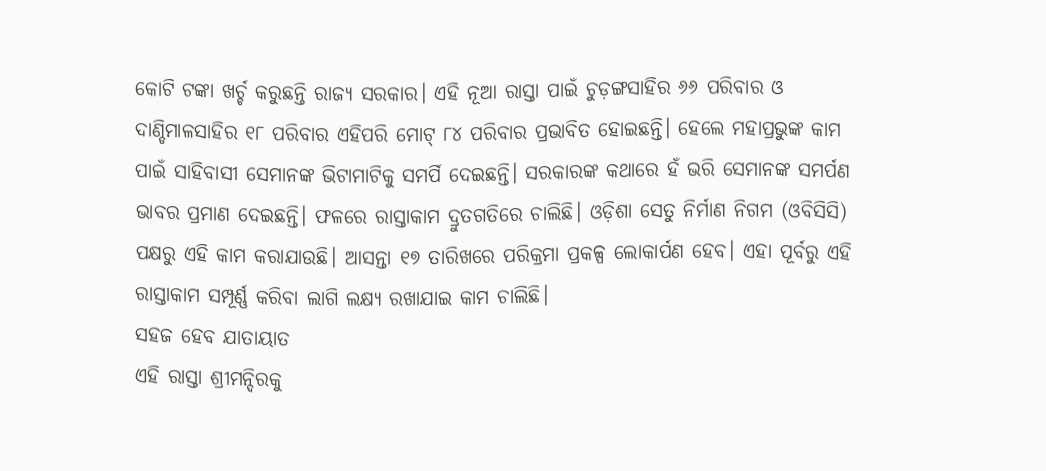କୋଟି ଟଙ୍କା ଖର୍ଚ୍ଚ କରୁଛନ୍ତି ରାଜ୍ୟ ସରକାର। ଏହି ନୂଆ ରାସ୍ତା ପାଇଁ ଚୁଡ଼ଙ୍ଗସାହିର ୬୬ ପରିବାର ଓ ଦାଣ୍ଡିମାଳସାହିର ୧୮ ପରିବାର ଏହିପରି ମୋଟ୍ ୮୪ ପରିବାର ପ୍ରଭାବିତ ହୋଇଛନ୍ତି। ହେଲେ ମହାପ୍ରଭୁଙ୍କ କାମ ପାଇଁ ସାହିବାସୀ ସେମାନଙ୍କ ଭିଟାମାଟିକୁ ସମର୍ପି ଦେଇଛନ୍ତି। ସରକାରଙ୍କ କଥାରେ ହଁ ଭରି ସେମାନଙ୍କ ସମର୍ପଣ ଭାବର ପ୍ରମାଣ ଦେଇଛନ୍ତି। ଫଳରେ ରାସ୍ତାକାମ ଦ୍ରୁତଗତିରେ ଚାଲିଛି। ଓଡ଼ିଶା ସେତୁ ନିର୍ମାଣ ନିଗମ (ଓବିସିସି) ପକ୍ଷରୁ ଏହି କାମ କରାଯାଉଛି। ଆସନ୍ତା ୧୭ ତାରିଖରେ ପରିକ୍ରମା ପ୍ରକଳ୍ପ ଲୋକାର୍ପଣ ହେବ। ଏହା ପୂର୍ବରୁ ଏହି ରାସ୍ତାକାମ ସମ୍ପୂର୍ଣ୍ଣ କରିବା ଲାଗି ଲକ୍ଷ୍ୟ ରଖାଯାଇ କାମ ଚାଲିଛି।
ସହଜ ହେବ ଯାତାୟାତ
ଏହି ରାସ୍ତା ଶ୍ରୀମନ୍ଦିରକୁ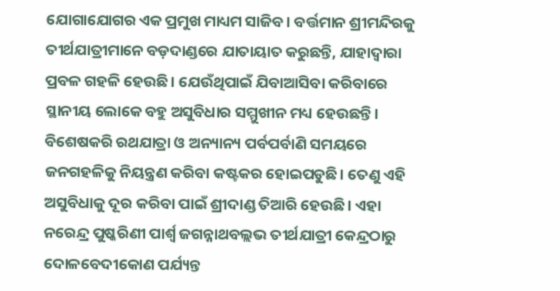ଯୋଗାଯୋଗର ଏକ ପ୍ରମୁଖ ମାଧ୍ୟମ ସାଜିବ। ବର୍ତ୍ତମାନ ଶ୍ରୀମନ୍ଦିରକୁ ତୀର୍ଥଯାତ୍ରୀମାନେ ବଡ଼ଦାଣ୍ଡରେ ଯାତାୟାତ କରୁଛନ୍ତି, ଯାହାଦ୍ୱାରା ପ୍ରବଳ ଗହଳି ହେଉଛି। ଯେଉଁଥିପାଇଁ ଯିବାଆସିବା କରିବାରେ ସ୍ଥାନୀୟ ଲୋକେ ବହୁ ଅସୁବିଧାର ସମ୍ମୁଖୀନ ମଧ୍ୟ ହେଉଛନ୍ତି। ବିଶେଷକରି ରଥଯାତ୍ରା ଓ ଅନ୍ୟାନ୍ୟ ପର୍ବପର୍ବାଣି ସମୟରେ ଜନଗହଳିକୁ ନିୟନ୍ତ୍ରଣ କରିବା କଷ୍ଟକର ହୋଇପଡୁଛି। ତେଣୁ ଏହି ଅସୁବିଧାକୁ ଦୂର କରିବା ପାଇଁ ଶ୍ରୀଦାଣ୍ଡ ତିଆରି ହେଉଛି। ଏହା ନରେନ୍ଦ୍ର ପୁଷ୍କରିଣୀ ପାର୍ଶ୍ୱ ଜଗନ୍ନାଥବଲ୍ଲଭ ତୀର୍ଥଯାତ୍ରୀ କେନ୍ଦ୍ରଠାରୁ ଦୋଳବେଦୀକୋଣ ପର୍ଯ୍ୟନ୍ତ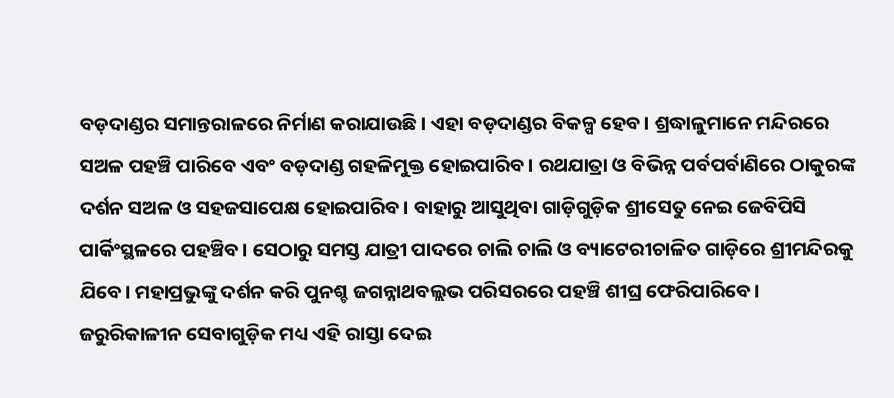ବଡ଼ଦାଣ୍ଡର ସମାନ୍ତରାଳରେ ନିର୍ମାଣ କରାଯାଉଛି। ଏହା ବଡ଼ଦାଣ୍ଡର ବିକଳ୍ପ ହେବ। ଶ୍ରଦ୍ଧାଳୁମାନେ ମନ୍ଦିରରେ ସଅଳ ପହଞ୍ଚି ପାରିବେ ଏବଂ ବଡ଼ଦାଣ୍ଡ ଗହଳିମୁକ୍ତ ହୋଇପାରିବ। ରଥଯାତ୍ରା ଓ ବିଭିନ୍ନ ପର୍ବପର୍ବାଣିରେ ଠାକୁରଙ୍କ ଦର୍ଶନ ସଅଳ ଓ ସହଜସାପେକ୍ଷ ହୋଇପାରିବ। ବାହାରୁ ଆସୁଥିବା ଗାଡ଼ିଗୁଡ଼ିକ ଶ୍ରୀସେତୁ ନେଇ ଜେବିପିସି ପାର୍କିଂସ୍ଥଳରେ ପହଞ୍ଚିବ। ସେଠାରୁ ସମସ୍ତ ଯାତ୍ରୀ ପାଦରେ ଚାଲି ଚାଲି ଓ ବ୍ୟାଟେରୀଚାଳିତ ଗାଡ଼ିରେ ଶ୍ରୀମନ୍ଦିରକୁ ଯିବେ। ମହାପ୍ରଭୁଙ୍କୁ ଦର୍ଶନ କରି ପୁନଶ୍ଚ ଜଗନ୍ନାଥବଲ୍ଲଭ ପରିସରରେ ପହଞ୍ଚି ଶୀଘ୍ର ଫେରିପାରିବେ। ଜରୁରିକାଳୀନ ସେବାଗୁଡ଼ିକ ମଧ୍ୟ ଏହି ରାସ୍ତା ଦେଇ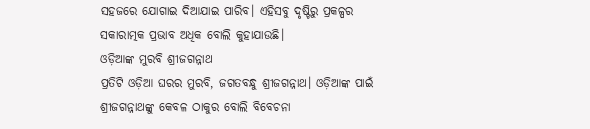ସହଜରେ ଯୋଗାଇ ଦିଆଯାଇ ପାରିବ। ଏହିସବୁ ଦୃଷ୍ଟିରୁ ପ୍ରକଳ୍ପର ସକାରାତ୍ମକ ପ୍ରଭାବ ଅଧିକ ବୋଲି କୁହାଯାଉଛି।
ଓଡ଼ିଆଙ୍କ ମୁରବି ଶ୍ରୀଜଗନ୍ନାଥ
ପ୍ରତିଟି ଓଡ଼ିଆ ଘରର ମୁରବି, ଜଗତବନ୍ଧୁ ଶ୍ରୀଜଗନ୍ନାଥ। ଓଡ଼ିଆଙ୍କ ପାଇଁ ଶ୍ରୀଜଗନ୍ନାଥଙ୍କୁ କେବଳ ଠାକୁର ବୋଲି ବିବେଚନା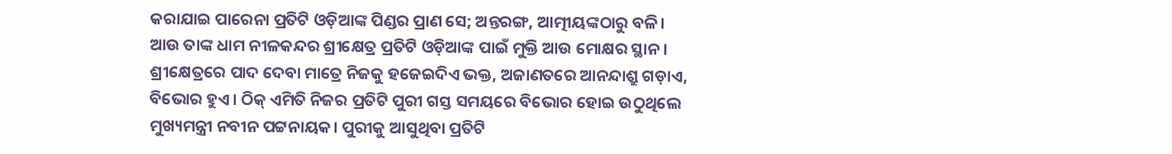କରାଯାଇ ପାରେନା ପ୍ରତିଟି ଓଡ଼ିଆଙ୍କ ପିଣ୍ଡର ପ୍ରାଣ ସେ; ଅନ୍ତରଙ୍ଗ, ଆତ୍ମୀୟଙ୍କଠାରୁ ବଳି। ଆଉ ତାଙ୍କ ଧାମ ନୀଳକନ୍ଦର ଶ୍ରୀକ୍ଷେତ୍ର ପ୍ରତିଟି ଓଡ଼ିଆଙ୍କ ପାଇଁ ମୁକ୍ତି ଆଉ ମୋକ୍ଷର ସ୍ଥାନ। ଶ୍ରୀକ୍ଷେତ୍ରରେ ପାଦ ଦେବା ମାତ୍ରେ ନିଜକୁ ହଜେଇଦିଏ ଭକ୍ତ, ଅଜାଣତରେ ଆନନ୍ଦାଶ୍ରୁ ଗଡ଼ାଏ, ବିଭୋର ହୁଏ। ଠିକ୍ ଏମିତି ନିଜର ପ୍ରତିଟି ପୁରୀ ଗସ୍ତ ସମୟରେ ବିଭୋର ହୋଇ ଉଠୁଥିଲେ ମୁଖ୍ୟମନ୍ତ୍ରୀ ନବୀନ ପଟ୍ଟନାୟକ। ପୁରୀକୁ ଆସୁଥିବା ପ୍ରତିଟି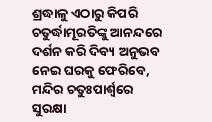ଶ୍ରଦ୍ଧାଳୁ ଏଠାରୁ କିପରି ଚତୁର୍ଦ୍ଧାମୂରତିଙ୍କୁ ଆନନ୍ଦରେ ଦର୍ଶନ କରି ଦିବ୍ୟ ଅନୁଭବ ନେଇ ଘରକୁ ଫେରିବେ, ମନ୍ଦିର ଚତୁଃପାର୍ଶ୍ବରେ ସୁରକ୍ଷା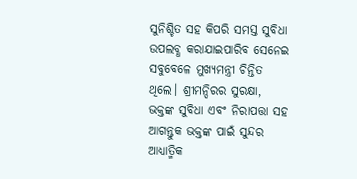ସୁନିଶ୍ଚିତ ସହ କିପରି ସମସ୍ତ ସୁବିଧା ଉପଲବ୍ଧ କରାଯାଇପାରିବ ସେନେଇ ସବୁବେଳେ ମୁଖ୍ୟମନ୍ତ୍ରୀ ଚିନ୍ତିତ ଥିଲେ। ଶ୍ରୀମନ୍ଦିରର ସୁରକ୍ଷା, ଭକ୍ତଙ୍କ ସୁବିଧା ଏବଂ ନିରାପତ୍ତା ସହ ଆଗନ୍ତୁକ ଭକ୍ତଙ୍କ ପାଇଁ ସୁନ୍ଦର ଆଧ୍ୟାତ୍ମିକ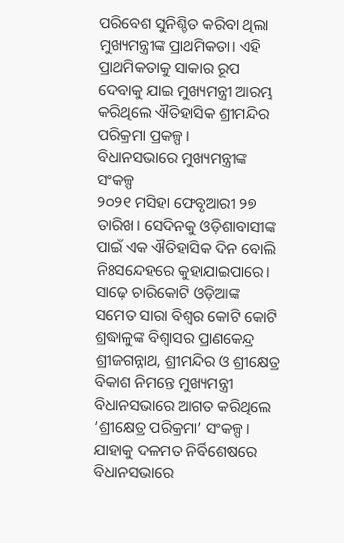ପରିବେଶ ସୁନିଶ୍ଚିତ କରିବା ଥିଲା ମୁଖ୍ୟମନ୍ତ୍ରୀଙ୍କ ପ୍ରାଥମିକତା। ଏହି ପ୍ରାଥମିକତାକୁ ସାକାର ରୂପ ଦେବାକୁ ଯାଇ ମୁଖ୍ୟମନ୍ତ୍ରୀ ଆରମ୍ଭ କରିଥିଲେ ଐତିହାସିକ ଶ୍ରୀମନ୍ଦିର ପରିକ୍ରମା ପ୍ରକଳ୍ପ।
ବିଧାନସଭାରେ ମୁଖ୍ୟମନ୍ତ୍ରୀଙ୍କ ସଂକଳ୍ପ
୨୦୨୧ ମସିହା ଫେବୃଆରୀ ୨୭ ତାରିଖ। ସେଦିନକୁ ଓଡ଼ିଶାବାସୀଙ୍କ ପାଇଁ ଏକ ଐତିହାସିକ ଦିନ ବୋଲି ନିଃସନ୍ଦେହରେ କୁହାଯାଇପାରେ। ସାଢ଼େ ଚାରିକୋଟି ଓଡ଼ିଆଙ୍କ ସମେତ ସାରା ବିଶ୍ୱର କୋଟି କୋଟି ଶ୍ରଦ୍ଧାଳୁଙ୍କ ବିଶ୍ୱାସର ପ୍ରାଣକେନ୍ଦ୍ର ଶ୍ରୀଜଗନ୍ନାଥ, ଶ୍ରୀମନ୍ଦିର ଓ ଶ୍ରୀକ୍ଷେତ୍ର ବିକାଶ ନିମନ୍ତେ ମୁଖ୍ୟମନ୍ତ୍ରୀ ବିଧାନସଭାରେ ଆଗତ କରିଥିଲେ ‘ଶ୍ରୀକ୍ଷେତ୍ର ପରିକ୍ରମା’ ସଂକଳ୍ପ। ଯାହାକୁ ଦଳମତ ନିର୍ବିଶେଷରେ ବିଧାନସଭାରେ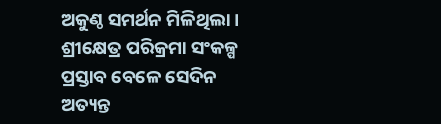ଅକୁଣ୍ଠ ସମର୍ଥନ ମିଳିଥିଲା। ଶ୍ରୀକ୍ଷେତ୍ର ପରିକ୍ରମା ସଂକଳ୍ପ ପ୍ରସ୍ତାବ ବେଳେ ସେଦିନ ଅତ୍ୟନ୍ତ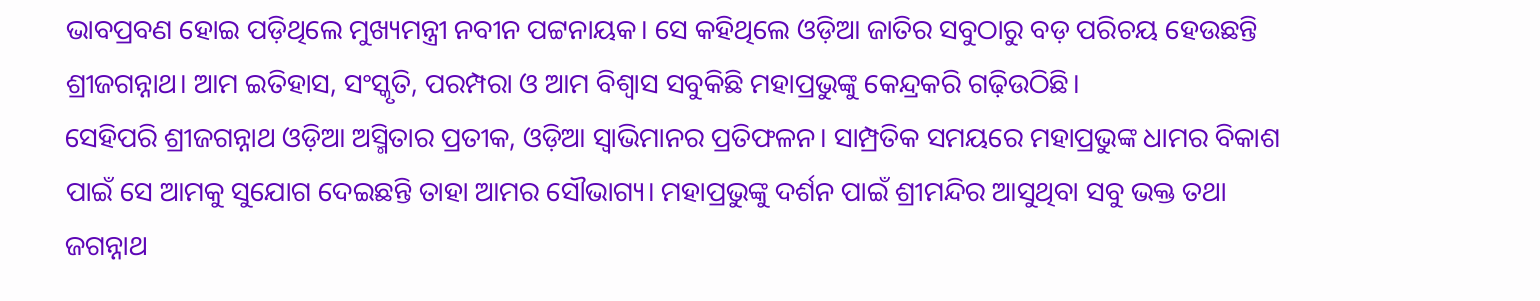ଭାବପ୍ରବଣ ହୋଇ ପଡ଼ିଥିଲେ ମୁଖ୍ୟମନ୍ତ୍ରୀ ନବୀନ ପଟ୍ଟନାୟକ। ସେ କହିଥିଲେ ଓଡ଼ିଆ ଜାତିର ସବୁଠାରୁ ବଡ଼ ପରିଚୟ ହେଉଛନ୍ତି ଶ୍ରୀଜଗନ୍ନାଥ। ଆମ ଇତିହାସ, ସଂସ୍କୃତି, ପରମ୍ପରା ଓ ଆମ ବିଶ୍ୱାସ ସବୁକିଛି ମହାପ୍ରଭୁଙ୍କୁ କେନ୍ଦ୍ରକରି ଗଢ଼ିଉଠିଛି।
ସେହିପରି ଶ୍ରୀଜଗନ୍ନାଥ ଓଡ଼ିଆ ଅସ୍ମିତାର ପ୍ରତୀକ, ଓଡ଼ିଆ ସ୍ୱାଭିମାନର ପ୍ରତିଫଳନ। ସାମ୍ପ୍ରତିକ ସମୟରେ ମହାପ୍ରଭୁଙ୍କ ଧାମର ବିକାଶ ପାଇଁ ସେ ଆମକୁ ସୁଯୋଗ ଦେଇଛନ୍ତି ତାହା ଆମର ସୌଭାଗ୍ୟ। ମହାପ୍ରଭୁଙ୍କୁ ଦର୍ଶନ ପାଇଁ ଶ୍ରୀମନ୍ଦିର ଆସୁଥିବା ସବୁ ଭକ୍ତ ତଥା ଜଗନ୍ନାଥ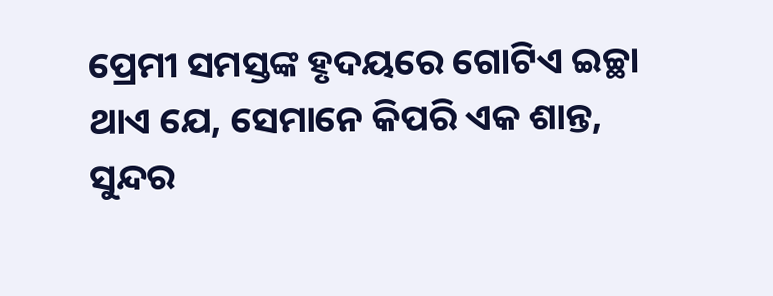ପ୍ରେମୀ ସମସ୍ତଙ୍କ ହୃଦୟରେ ଗୋଟିଏ ଇଚ୍ଛା ଥାଏ ଯେ, ସେମାନେ କିପରି ଏକ ଶାନ୍ତ, ସୁନ୍ଦର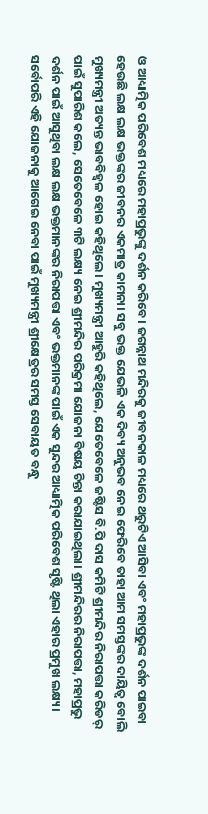ଓ ଆଧ୍ୟାତ୍ମିକ ପରିବେଶ ମଧ୍ୟରେ ମହାପ୍ରଭୁଙ୍କୁ ଦର୍ଶନ କରିବେ। ଜଗନ୍ନାଥ ମନ୍ଦିରକୁ ଜୀବନକାଳ ମଧ୍ୟରେ ଥରୁଟିଏ ଆସିବା ଏବଂ ମହାପ୍ରଭୁଙ୍କ ଦର୍ଶନ ପାଇବା ହେଉଛି ଲକ୍ଷ ଲକ୍ଷ ଭକ୍ତଙ୍କର ଜୀବନର ଏକମାତ୍ର କାମନା। ସବୁ ଭକ୍ତ ଯେଭଳି ଏକ ଦିବ୍ୟ ଅନୁଭବ ନେଇ ଫେରିବେ ତାହା ଆମ ସମସ୍ତଙ୍କର ଦାୟିତ୍ୱ ବୋଲି ମୁଖ୍ୟମନ୍ତ୍ରୀ ଅତ୍ୟନ୍ତ ଭାବବିହ୍ୱଳ ହୋଇ କହିଥିଲେ। ମୁଖ୍ୟମନ୍ତ୍ରୀ ଆହୁରି କହିଥିଲେ, ଯେତେବେଳେ ଜଷ୍ଟିସ ବି.ପି ଦାସ କମିଟି ଶ୍ରୀମନ୍ଦିର ନିରାପତ୍ତା କରିଡର୍ ପାଇଁ ସୁପାରିଶ କଲେ, ସେତେବେଳେ ୩ଟି ଲକ୍ଷ୍ୟ ନେଇ ଶ୍ରୀମନ୍ଦିର ପରିକ୍ରମା ଯୋଜନା ବିଷୟ ଚିନ୍ତା କରାଯାଇଥିଲା। ଶ୍ରୀମନ୍ଦିରର ନିରାପତ୍ତା, ମହାପ୍ରଭୁ ଦର୍ଶନ ପାଇଁ ଆସୁଥିବା ଲକ୍ଷ ଲକ୍ଷ ଭକ୍ତମାନଙ୍କର ନିରାପତ୍ତା ଏବଂ ଭକ୍ତମାନଙ୍କ ପାଇଁ ଏକ ସୁନ୍ଦର ଆଧ୍ୟାତ୍ମିକ ପରିବେଶ ସୃଷ୍ଟି ଥିଲା ଏହାର ପ୍ରମୁଖ ଲକ୍ଷ୍ୟ।
ସର୍ବୋପରି ଏହି ଯୋଜନାକୁ ଆଗେଇ ନେବା ପାଇଁ ମୁଖ୍ୟମନ୍ତ୍ରୀ ଶ୍ରୀକ୍ଷେତ୍ରର ସମସ୍ତ ସେବାୟତ ବନ୍ଧୁ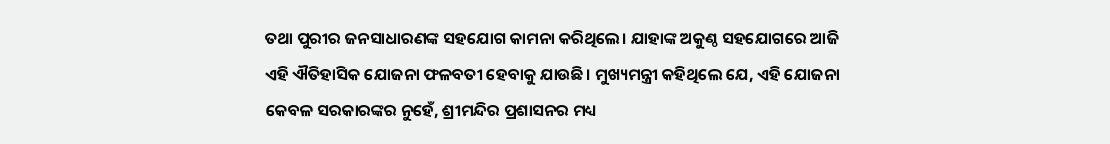ତଥା ପୁରୀର ଜନସାଧାରଣଙ୍କ ସହଯୋଗ କାମନା କରିଥିଲେ। ଯାହାଙ୍କ ଅକୁଣ୍ଠ ସହଯୋଗରେ ଆଜି ଏହି ଐତିହାସିକ ଯୋଜନା ଫଳବତୀ ହେବାକୁ ଯାଉଛି। ମୁଖ୍ୟମନ୍ତ୍ରୀ କହିଥିଲେ ଯେ, ଏହି ଯୋଜନା କେବଳ ସରକାରଙ୍କର ନୁହେଁ, ଶ୍ରୀମନ୍ଦିର ପ୍ରଶାସନର ମଧ୍ୟ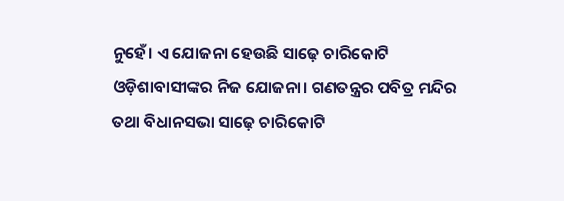ନୁହେଁ। ଏ ଯୋଜନା ହେଉଛି ସାଢ଼େ ଚାରିକୋଟି ଓଡ଼ିଶାବାସୀଙ୍କର ନିଜ ଯୋଜନା। ଗଣତନ୍ତ୍ରର ପବିତ୍ର ମନ୍ଦିର ତଥା ବିଧାନସଭା ସାଢ଼େ ଚାରିକୋଟି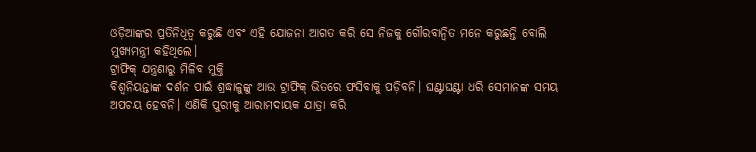ଓଡ଼ିଆଙ୍କର ପ୍ରତିନିଧିତ୍ୱ କରୁଛି ଏବଂ ଏହି ଯୋଜନା ଆଗତ କରି ସେ ନିଜକୁ ଗୌରବାନ୍ୱିତ ମନେ କରୁଛନ୍ତି ବୋଲି ମୁଖ୍ୟମନ୍ତ୍ରୀ କହିଥିଲେ।
ଟ୍ରାଫିକ୍ ଯନ୍ତ୍ରଣାରୁ ମିଳିବ ମୁକ୍ତି
ବିଶ୍ୱନିୟନ୍ତାଙ୍କ ଦର୍ଶନ ପାଇଁ ଶ୍ରଦ୍ଧାଳୁଙ୍କୁ ଆଉ ଟ୍ରାଫିକ୍ ଭିତରେ ଫସିବାକୁ ପଡ଼ିବନି। ଘଣ୍ଟାଘଣ୍ଟା ଧରି ସେମାନଙ୍କ ସମୟ ଅପଚୟ ହେବନି। ଏଣିକି ପୁରୀକୁ ଆରାମଦାୟକ ଯାତ୍ରା କରି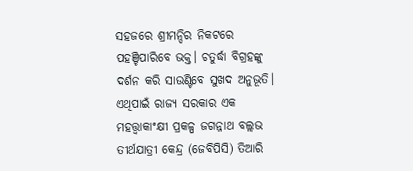ସହଜରେ ଶ୍ରୀମନ୍ଦିର ନିକଟରେ ପହଞ୍ଚିପାରିବେ ଭକ୍ତ। ଚତୁର୍ଦ୍ଧା ବିଗ୍ରହଙ୍କୁ ଦର୍ଶନ କରି ସାଉଣ୍ଟିବେ ସୁଖଦ ଅନୁଭୂତି। ଏଥିପାଇଁ ରାଜ୍ୟ ସରକାର ଏକ ମହତ୍ତ୍ବାକାଂକ୍ଷୀ ପ୍ରକଳ୍ପ ଜଗନ୍ନାଥ ବଲ୍ଲଭ ତୀର୍ଥଯାତ୍ରୀ କେନ୍ଦ୍ର (ଜେବିପିସି) ତିଆରି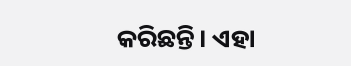କରିଛନ୍ତି। ଏହା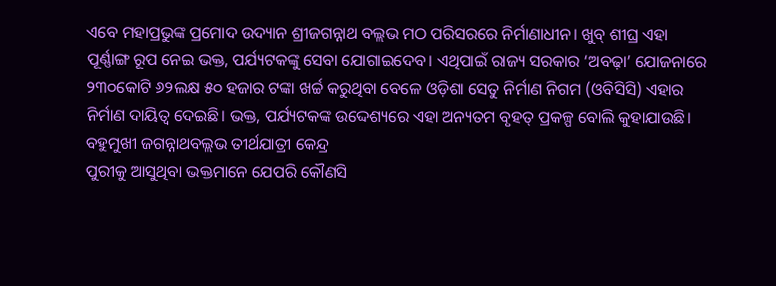ଏବେ ମହାପ୍ରଭୁଙ୍କ ପ୍ରମୋଦ ଉଦ୍ୟାନ ଶ୍ରୀଜଗନ୍ନାଥ ବଲ୍ଲଭ ମଠ ପରିସରରେ ନିର୍ମାଣାଧୀନ। ଖୁବ୍ ଶୀଘ୍ର ଏହା ପୂର୍ଣ୍ଣାଙ୍ଗ ରୂପ ନେଇ ଭକ୍ତ, ପର୍ଯ୍ୟଟକଙ୍କୁ ସେବା ଯୋଗାଇଦେବ। ଏଥିପାଇଁ ରାଜ୍ୟ ସରକାର ‘ଅବଢ଼ା’ ଯୋଜନାରେ ୨୩୦କୋଟି ୬୨ଲକ୍ଷ ୫୦ ହଜାର ଟଙ୍କା ଖର୍ଚ୍ଚ କରୁଥିବା ବେଳେ ଓଡ଼ିଶା ସେତୁ ନିର୍ମାଣ ନିଗମ (ଓବିସିସି) ଏହାର ନିର୍ମାଣ ଦାୟିତ୍ୱ ଦେଇଛି। ଭକ୍ତ, ପର୍ଯ୍ୟଟକଙ୍କ ଉଦ୍ଦେଶ୍ୟରେ ଏହା ଅନ୍ୟତମ ବୃହତ୍ ପ୍ରକଳ୍ପ ବୋଲି କୁହାଯାଉଛି।
ବହୁମୁଖୀ ଜଗନ୍ନାଥବଲ୍ଲଭ ତୀର୍ଥଯାତ୍ରୀ କେନ୍ଦ୍ର
ପୁରୀକୁ ଆସୁଥିବା ଭକ୍ତମାନେ ଯେପରି କୌଣସି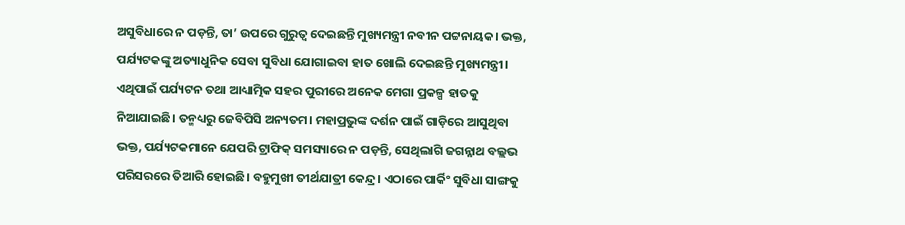ଅସୁବିଧାରେ ନ ପଡ଼ନ୍ତି, ତା’ ଉପରେ ଗୁରୁତ୍ୱ ଦେଇଛନ୍ତି ମୁଖ୍ୟମନ୍ତ୍ରୀ ନବୀନ ପଟ୍ଟନାୟକ। ଭକ୍ତ, ପର୍ଯ୍ୟଟକଙ୍କୁ ଅତ୍ୟାଧୁନିକ ସେବା ସୁବିଧା ଯୋଗାଇବା ହାତ ଖୋଲି ଦେଇଛନ୍ତି ମୁଖ୍ୟମନ୍ତ୍ରୀ। ଏଥିପାଇଁ ପର୍ଯ୍ୟଟନ ତଥା ଆଧ୍ୟାତ୍ମିକ ସହର ପୁରୀରେ ଅନେକ ମେଗା ପ୍ରକଳ୍ପ ହାତକୁ ନିଆଯାଇଛି। ତନ୍ମଧ୍ୟରୁ ଜେବିପିସି ଅନ୍ୟତମ। ମହାପ୍ରଭୁଙ୍କ ଦର୍ଶନ ପାଇଁ ଗାଡ଼ିରେ ଆସୁଥିବା ଭକ୍ତ, ପର୍ଯ୍ୟଟକମାନେ ଯେପରି ଟ୍ରାଫିକ୍ ସମସ୍ୟାରେ ନ ପଡ଼ନ୍ତି, ସେଥିଲାଗି ଜଗନ୍ନାଥ ବଲ୍ଲଭ ପରିସରରେ ତିଆରି ହୋଇଛି। ବହୁମୁଖୀ ତୀର୍ଥଯାତ୍ରୀ କେନ୍ଦ୍ର। ଏଠାରେ ପାର୍କିଂ ସୁବିଧା ସାଙ୍ଗକୁ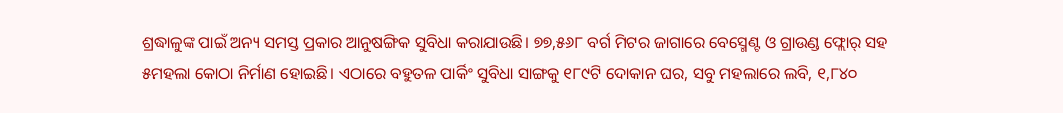ଶ୍ରଦ୍ଧାଳୁଙ୍କ ପାଇଁ ଅନ୍ୟ ସମସ୍ତ ପ୍ରକାର ଆନୁଷଙ୍ଗିକ ସୁବିଧା କରାଯାଉଛି। ୭୭,୫୬୮ ବର୍ଗ ମିଟର ଜାଗାରେ ବେସ୍ମେଣ୍ଟ ଓ ଗ୍ରାଉଣ୍ଡ ଫ୍ଲୋର୍ ସହ ୫ମହଲା କୋଠା ନିର୍ମାଣ ହୋଇଛି। ଏଠାରେ ବହୁତଳ ପାର୍କିଂ ସୁବିଧା ସାଙ୍ଗକୁ ୧୮୯ଟି ଦୋକାନ ଘର, ସବୁ ମହଲାରେ ଲବି, ୧,୮୪୦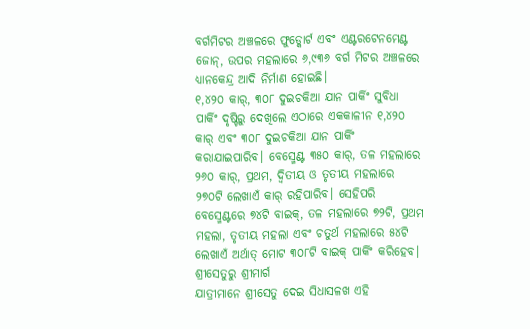ବର୍ଗମିଟର ଅଞ୍ଚଳରେ ଫୁଡ୍କୋର୍ଟ ଏବଂ ଏଣ୍ଟରଟେନମେଣ୍ଟ ଜୋନ୍, ଉପର ମହଲାରେ ୬,୯୩୬ ବର୍ଗ ମିଟର ଅଞ୍ଚଳରେ ଧ୍ୟାନକେନ୍ଦ୍ର ଆଦି ନିର୍ମାଣ ହୋଇଛି।
୧,୪୨୦ କାର୍, ୩୦୮ ଦୁଇଚକିଆ ଯାନ ପାର୍କିଂ ସୁବିଧା
ପାର୍କିଂ ଦୃଷ୍ଟିରୁ ଦେଖିଲେ ଏଠାରେ ଏକକାଳୀନ ୧,୪୨୦ କାର୍ ଏବଂ ୩୦୮ ଦୁଇଚକିଆ ଯାନ ପାର୍କିଂ କରାଯାଇପାରିବ। ବେସ୍ମେଣ୍ଟ ୩୫୦ କାର୍, ତଳ ମହଲାରେ ୨୬୦ କାର୍, ପ୍ରଥମ, ଦ୍ୱିତୀୟ ଓ ତୃତୀୟ ମହଲାରେ ୨୭୦ଟି ଲେଖାଏଁ କାର୍ ରହିପାରିବ। ସେହିପରି ବେସ୍ମେଣ୍ଟରେ ୭୪ଟି ବାଇକ୍, ତଳ ମହଲାରେ ୭୨ଟି, ପ୍ରଥମ ମହଲା, ତୃତୀୟ ମହଲା ଏବଂ ଚତୁର୍ଥ ମହଲାରେ ୫୪ଟି ଲେଖାଏଁ ଅର୍ଥାତ୍ ମୋଟ ୩୦୮ଟି ବାଇକ୍ ପାର୍କିଂ କରିହେବ।
ଶ୍ରୀସେତୁରୁ ଶ୍ରୀମାର୍ଗ
ଯାତ୍ରୀମାନେ ଶ୍ରୀସେତୁ ଦେଇ ସିଧାସଳଖ ଏହି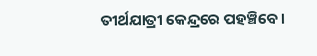ତୀର୍ଥଯାତ୍ରୀ କେନ୍ଦ୍ରରେ ପହଞ୍ଚିବେ।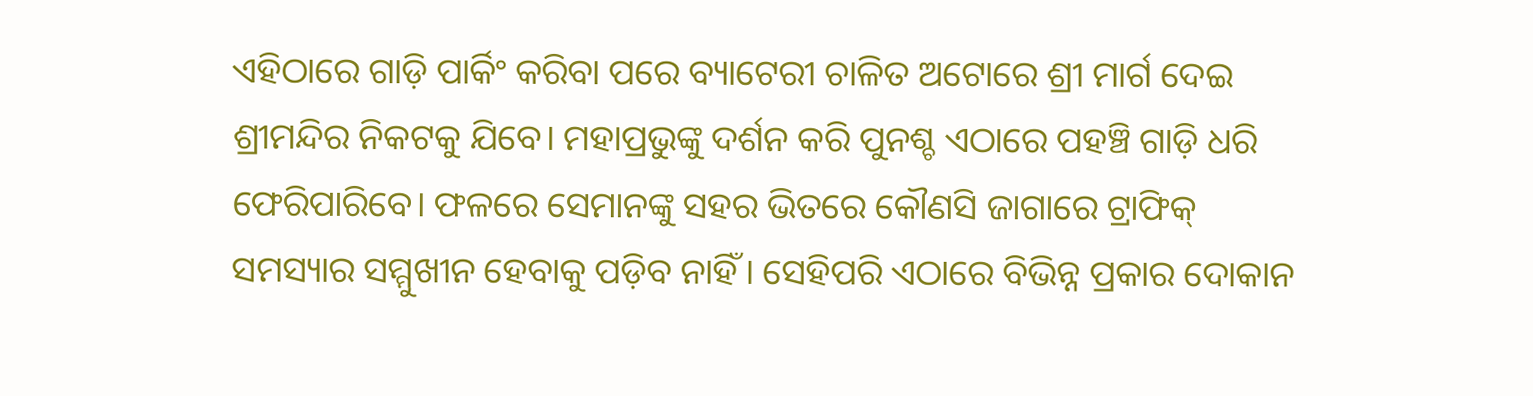ଏହିଠାରେ ଗାଡ଼ି ପାର୍କିଂ କରିବା ପରେ ବ୍ୟାଟେରୀ ଚାଳିତ ଅଟୋରେ ଶ୍ରୀ ମାର୍ଗ ଦେଇ ଶ୍ରୀମନ୍ଦିର ନିକଟକୁ ଯିବେ। ମହାପ୍ରଭୁଙ୍କୁ ଦର୍ଶନ କରି ପୁନଶ୍ଚ ଏଠାରେ ପହଞ୍ଚି ଗାଡ଼ି ଧରି ଫେରିପାରିବେ। ଫଳରେ ସେମାନଙ୍କୁ ସହର ଭିତରେ କୌଣସି ଜାଗାରେ ଟ୍ରାଫିକ୍ ସମସ୍ୟାର ସମ୍ମୁଖୀନ ହେବାକୁ ପଡ଼ିବ ନାହିଁ। ସେହିପରି ଏଠାରେ ବିଭିନ୍ନ ପ୍ରକାର ଦୋକାନ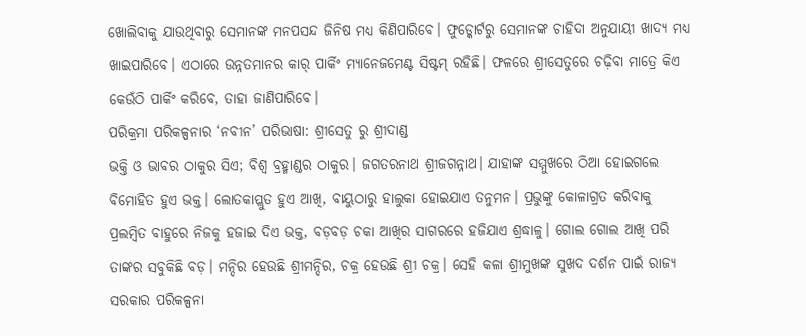ଖୋଲିବାକୁ ଯାଉଥିବାରୁ ସେମାନଙ୍କ ମନପସନ୍ଦ ଜିନିଷ ମଧ୍ୟ କିଣିପାରିବେ। ଫୁଡ୍କୋର୍ଟରୁ ସେମାନଙ୍କ ଚାହିଦା ଅନୁଯାୟୀ ଖାଦ୍ୟ ମଧ୍ୟ ଖାଇପାରିବେ। ଏଠାରେ ଉନ୍ନତମାନର କାର୍ ପାର୍କିଂ ମ୍ୟାନେଜମେଣ୍ଟ ସିଷ୍ଟମ୍ ରହିଛି। ଫଳରେ ଶ୍ରୀସେତୁରେ ଚଢ଼ିବା ମାତ୍ରେ କିଏ କେଉଁଠି ପାର୍କିଂ କରିବେ, ତାହା ଜାଣିପାରିବେ।
ପରିକ୍ରମା ପରିକଳ୍ପନାର ‘ନବୀନ’ ପରିଭାଷା: ଶ୍ରୀସେତୁ ରୁ ଶ୍ରୀଦାଣ୍ଡ
ଭକ୍ତି ଓ ଭାବର ଠାକୁର ସିଏ; ବିଶ୍ୱ ବ୍ରହ୍ମାଣ୍ଡର ଠାକୁର। ଜଗତରନାଥ ଶ୍ରୀଜଗନ୍ନାଥ। ଯାହାଙ୍କ ସମ୍ମୁଖରେ ଠିଆ ହୋଇଗଲେ ବିମୋହିତ ହୁଏ ଭକ୍ତ। ଲୋତକାପ୍ଲୁତ ହୁଏ ଆଖି, ବାୟୁଠାରୁ ହାଲୁକା ହୋଇଯାଏ ତନୁମନ। ପ୍ରଭୁଙ୍କୁ କୋଳାଗ୍ରତ କରିବାକୁ ପ୍ରଲମ୍ବିତ ବାହୁରେ ନିଜକୁ ହଜାଇ ଦିଏ ଭକ୍ତ, ବଡ଼ବଡ଼ ଚକା ଆଖିର ସାଗରରେ ହଜିଯାଏ ଶ୍ରଦ୍ଧାଳୁ। ଗୋଲ ଗୋଲ ଆଖି ପରି ତାଙ୍କର ସବୁକିଛି ବଡ଼। ମନ୍ଦିର ହେଉଛି ଶ୍ରୀମନ୍ଦିର, ଚକ୍ର ହେଉଛି ଶ୍ରୀ ଚକ୍ର। ସେହି କଳା ଶ୍ରୀମୁଖଙ୍କ ସୁଖଦ ଦର୍ଶନ ପାଇଁ ରାଜ୍ୟ ସରକାର ପରିକଳ୍ପନା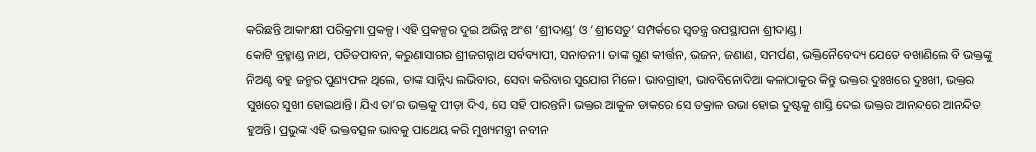କରିଛନ୍ତି ଆକାଂକ୍ଷୀ ପରିକ୍ରମା ପ୍ରକଳ୍ପ। ଏହି ପ୍ରକଳ୍ପର ଦୁଇ ଅଭିନ୍ନ ଅଂଶ ‘ଶ୍ରୀଦାଣ୍ଡ’ ଓ ‘ଶ୍ରୀସେତୁ’ ସମ୍ପର୍କରେ ସ୍ୱତନ୍ତ୍ର ଉପସ୍ଥାପନା ଶ୍ରୀଦାଣ୍ଡ ।
କୋଟି ବ୍ରହ୍ମାଣ୍ଡ ନାଥ, ପତିତପାବନ, କରୁଣାସାଗର ଶ୍ରୀଜଗନ୍ନାଥ ସର୍ବବ୍ୟାପୀ, ସନାତନୀ। ତାଙ୍କ ଗୁଣ କୀର୍ତ୍ତନ, ଭଜନ, ଜଣାଣ, ସମର୍ପଣ, ଭକ୍ତିନୈବେଦ୍ୟ ଯେତେ ବଖାଣିଲେ ବି ଭକ୍ତଙ୍କୁ ନିଅଣ୍ଟ ବହୁ ଜନ୍ମର ପୁଣ୍ୟଫଳ ଥିଲେ, ତାଙ୍କ ସାନ୍ନିଧ୍ୟ ଲଭିବାର, ସେବା କରିବାର ସୁଯୋଗ ମିଳେ। ଭାବଗ୍ରାହୀ, ଭାବବିନୋଦିଆ କଳାଠାକୁର କିନ୍ତୁ ଭକ୍ତର ଦୁଃଖରେ ଦୁଃଖୀ, ଭକ୍ତର ସୁଖରେ ସୁଖୀ ହୋଇଥାନ୍ତି। ଯିଏ ତା’ର ଭକ୍ତକୁ ପୀଡ଼ା ଦିଏ, ସେ ସହି ପାରନ୍ତନି। ଭକ୍ତର ଆକୁଳ ଡାକରେ ସେ ତକ୍ରାଳ ଉଭା ହୋଇ ଦୁଷ୍ଟକୁ ଶାସ୍ତି ଦେଇ ଭକ୍ତର ଆନନ୍ଦରେ ଆନନ୍ଦିତ ହୁଅନ୍ତି। ପ୍ରଭୁଙ୍କ ଏହି ଭକ୍ତବତ୍ସଳ ଭାବକୁ ପାଥେୟ କରି ମୁଖ୍ୟମନ୍ତ୍ରୀ ନବୀନ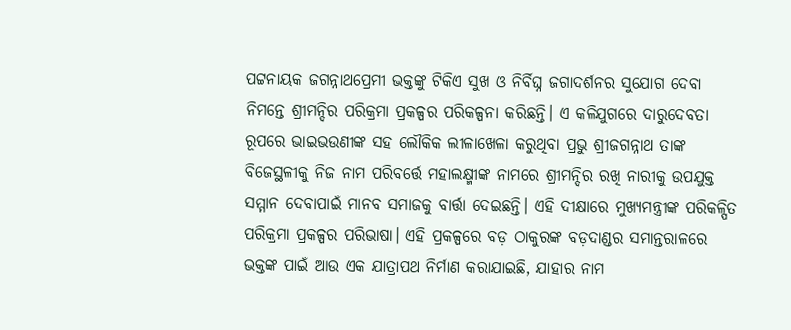ପଟ୍ଟନାୟକ ଜଗନ୍ନାଥପ୍ରେମୀ ଭକ୍ତଙ୍କୁ ଟିକିଏ ସୁଖ ଓ ନିର୍ବିଘ୍ନ ଜଗାଦର୍ଶନର ସୁଯୋଗ ଦେବା ନିମନ୍ତେ ଶ୍ରୀମନ୍ଦିର ପରିକ୍ରମା ପ୍ରକଳ୍ପର ପରିକଳ୍ପନା କରିଛନ୍ତି। ଏ କଳିଯୁଗରେ ଦାରୁଦେବତା ରୂପରେ ଭାଇଭଉଣୀଙ୍କ ସହ ଲୌକିକ ଲୀଳାଖେଳା କରୁଥିବା ପ୍ରଭୁ ଶ୍ରୀଜଗନ୍ନାଥ ତାଙ୍କ ବିଜେସ୍ଥଳୀକୁ ନିଜ ନାମ ପରିବର୍ତ୍ତେ ମହାଲକ୍ଷ୍ମୀଙ୍କ ନାମରେ ଶ୍ରୀମନ୍ଦିର ରଖି ନାରୀକୁ ଉପଯୁକ୍ତ ସମ୍ମାନ ଦେବାପାଇଁ ମାନବ ସମାଜକୁ ବାର୍ତ୍ତା ଦେଇଛନ୍ତି। ଏହି ଦୀକ୍ଷାରେ ମୁଖ୍ୟମନ୍ତ୍ରୀଙ୍କ ପରିକଳ୍ପିତ ପରିକ୍ରମା ପ୍ରକଳ୍ପର ପରିଭାଷା। ଏହି ପ୍ରକଳ୍ପରେ ବଡ଼ ଠାକୁରଙ୍କ ବଡ଼ଦାଣ୍ଡର ସମାନ୍ତରାଳରେ ଭକ୍ତଙ୍କ ପାଇଁ ଆଉ ଏକ ଯାତ୍ରାପଥ ନିର୍ମାଣ କରାଯାଇଛି, ଯାହାର ନାମ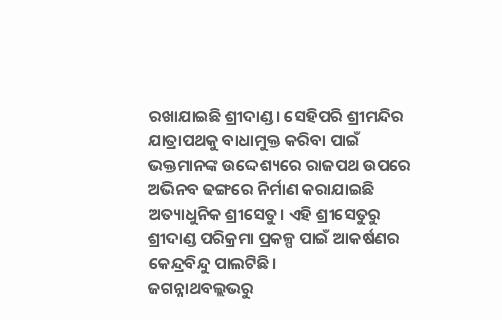ରଖାଯାଇଛି ଶ୍ରୀଦାଣ୍ଡ। ସେହିପରି ଶ୍ରୀମନ୍ଦିର ଯାତ୍ରାପଥକୁ ବାଧାମୁକ୍ତ କରିବା ପାଇଁ ଭକ୍ତମାନଙ୍କ ଉଦ୍ଦେଶ୍ୟରେ ରାଜପଥ ଉପରେ ଅଭିନବ ଢଙ୍ଗରେ ନିର୍ମାଣ କରାଯାଇଛି ଅତ୍ୟାଧୁନିକ ଶ୍ରୀସେତୁ। ଏହି ଶ୍ରୀସେତୁରୁ ଶ୍ରୀଦାଣ୍ଡ ପରିକ୍ରମା ପ୍ରକଳ୍ପ ପାଇଁ ଆକର୍ଷଣର କେନ୍ଦ୍ରବିନ୍ଦୁ ପାଲଟିଛି।
ଜଗନ୍ନାଥବଲ୍ଲଭରୁ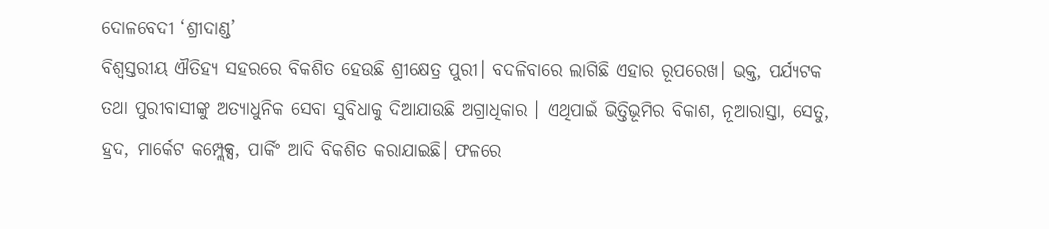ଦୋଳବେଦୀ ‘ଶ୍ରୀଦାଣ୍ଡ’
ବିଶ୍ୱସ୍ତରୀୟ ଐତିହ୍ୟ ସହରରେ ବିକଶିତ ହେଉଛି ଶ୍ରୀକ୍ଷେତ୍ର ପୁରୀ। ବଦଳିବାରେ ଲାଗିଛି ଏହାର ରୂପରେଖ। ଭକ୍ତ, ପର୍ଯ୍ୟଟକ ତଥା ପୁରୀବାସୀଙ୍କୁ ଅତ୍ୟାଧୁନିକ ସେବା ସୁବିଧାକୁ ଦିଆଯାଉଛି ଅଗ୍ରାଧିକାର । ଏଥିପାଇଁ ଭିତ୍ତିଭୂମିର ବିକାଶ, ନୂଆରାସ୍ତା, ସେତୁ, ହ୍ରଦ, ମାର୍କେଟ କମ୍ପ୍ଲେକ୍ସ, ପାର୍କିଂ ଆଦି ବିକଶିତ କରାଯାଇଛି। ଫଳରେ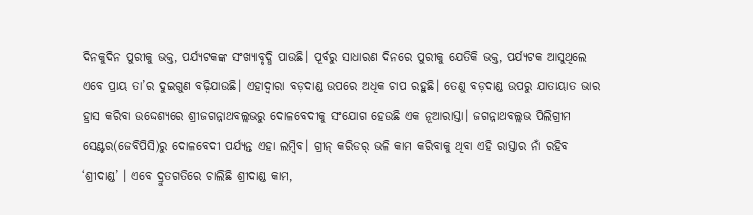ଦିନକୁଦିନ ପୁରୀକୁ ଭକ୍ତ, ପର୍ଯ୍ୟଟକଙ୍କ ସଂଖ୍ୟାବୃଦ୍ଧି ପାଉଛି। ପୂର୍ବରୁ ସାଧାରଣ ଦିନରେ ପୁରୀକୁ ଯେତିକି ଭକ୍ତ, ପର୍ଯ୍ୟଟକ ଆସୁଥିଲେ ଏବେ ପ୍ରାୟ ତା’ର ଦୁଇଗୁଣ ବଢ଼ିଯାଉଛି। ଏହାଦ୍ୱାରା ବଡ଼ଦାଣ୍ଡ ଉପରେ ଅଧିକ ଚାପ ରହୁଛି। ତେଣୁ ବଡ଼ଦାଣ୍ଡ ଉପରୁ ଯାତାୟାତ ଭାର ହ୍ରାସ କରିବା ଉଦ୍ଦେଶ୍ୟରେ ଶ୍ରୀଜଗନ୍ନାଥବଲ୍ଲଭରୁ ଦୋଳବେଦୀକୁ ସଂଯୋଗ ହେଉଛି ଏକ ନୂଆରାସ୍ତା। ଜଗନ୍ନାଥବଲ୍ଲଭ ପିଲିଗ୍ରୀମ ସେଣ୍ଟର(ଜେବିପିସି)ରୁ ଦୋଳବେଦୀ ପର୍ଯ୍ୟନ୍ତ ଏହା ଲମ୍ବିବ। ଗ୍ରୀନ୍ କରିଡର୍ ଭଳି କାମ କରିବାକୁ ଥିବା ଏହି ରାସ୍ତାର ନାଁ ରହିବ ‘ଶ୍ରୀଦାଣ୍ଡ’ । ଏବେ ଦ୍ରୁତଗତିରେ ଚାଲିଛି ଶ୍ରୀଦାଣ୍ଡ କାମ,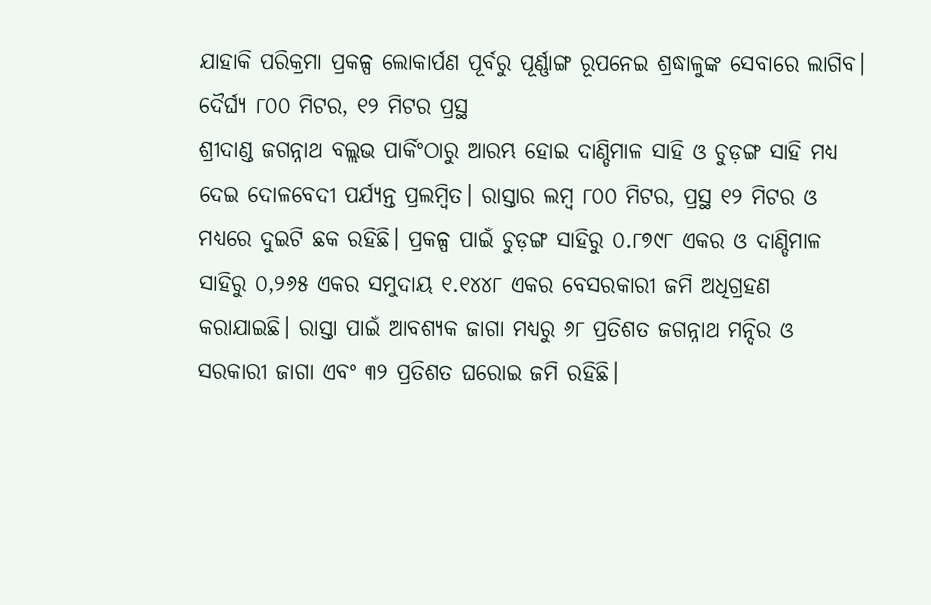ଯାହାକି ପରିକ୍ରମା ପ୍ରକଳ୍ପ ଲୋକାର୍ପଣ ପୂର୍ବରୁ ପୂର୍ଣ୍ଣାଙ୍ଗ ରୂପନେଇ ଶ୍ରଦ୍ଧାଳୁଙ୍କ ସେବାରେ ଲାଗିବ।
ଦୈର୍ଘ୍ୟ ୮୦୦ ମିଟର, ୧୨ ମିଟର ପ୍ରସ୍ଥ
ଶ୍ରୀଦାଣ୍ଡ ଜଗନ୍ନାଥ ବଲ୍ଲଭ ପାର୍କିଂଠାରୁ ଆରମ୍ଭ ହୋଇ ଦାଣ୍ଡିମାଳ ସାହି ଓ ଚୁଡ଼ଙ୍ଗ ସାହି ମଧ୍ୟ ଦେଇ ଦୋଳବେଦୀ ପର୍ଯ୍ୟନ୍ତ ପ୍ରଲମ୍ବିତ। ରାସ୍ତାର ଲମ୍ବ ୮୦୦ ମିଟର, ପ୍ରସ୍ଥ ୧୨ ମିଟର ଓ ମଧ୍ୟରେ ଦୁଇଟି ଛକ ରହିଛି। ପ୍ରକଳ୍ପ ପାଇଁ ଚୁଡ଼ଙ୍ଗ ସାହିରୁ ୦.୮୭୯୮ ଏକର ଓ ଦାଣ୍ଡିମାଳ ସାହିରୁ ୦,୨୬୫ ଏକର ସମୁଦାୟ ୧.୧୪୪୮ ଏକର ବେସରକାରୀ ଜମି ଅଧିଗ୍ରହଣ କରାଯାଇଛି। ରାସ୍ତା ପାଇଁ ଆବଶ୍ୟକ ଜାଗା ମଧ୍ୟରୁ ୬୮ ପ୍ରତିଶତ ଜଗନ୍ନାଥ ମନ୍ଦିର ଓ ସରକାରୀ ଜାଗା ଏବଂ ୩୨ ପ୍ରତିଶତ ଘରୋଇ ଜମି ରହିଛି।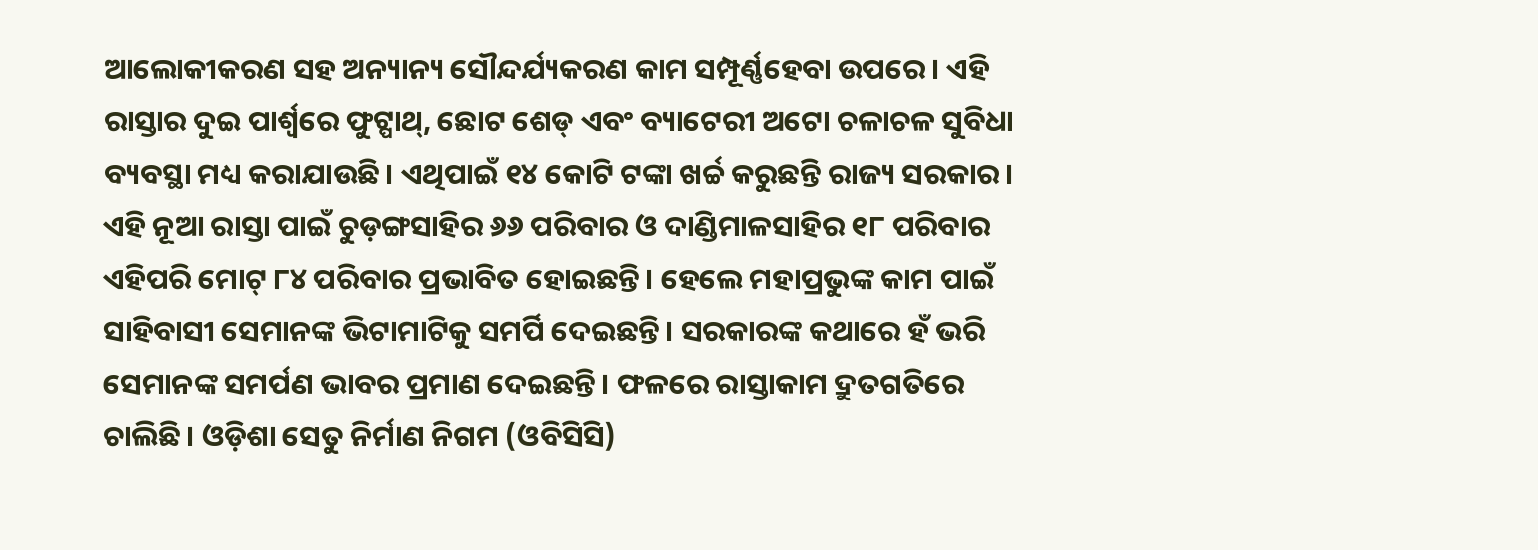ଆଲୋକୀକରଣ ସହ ଅନ୍ୟାନ୍ୟ ସୌନ୍ଦର୍ଯ୍ୟକରଣ କାମ ସମ୍ପୂର୍ଣ୍ଣହେବା ଉପରେ। ଏହି ରାସ୍ତାର ଦୁଇ ପାର୍ଶ୍ବରେ ଫୁଟ୍ପାଥ୍, ଛୋଟ ଶେଡ୍ ଏବଂ ବ୍ୟାଟେରୀ ଅଟୋ ଚଳାଚଳ ସୁବିଧା ବ୍ୟବସ୍ଥା ମଧ୍ୟ କରାଯାଉଛି। ଏଥିପାଇଁ ୧୪ କୋଟି ଟଙ୍କା ଖର୍ଚ୍ଚ କରୁଛନ୍ତି ରାଜ୍ୟ ସରକାର। ଏହି ନୂଆ ରାସ୍ତା ପାଇଁ ଚୁଡ଼ଙ୍ଗସାହିର ୬୬ ପରିବାର ଓ ଦାଣ୍ଡିମାଳସାହିର ୧୮ ପରିବାର ଏହିପରି ମୋଟ୍ ୮୪ ପରିବାର ପ୍ରଭାବିତ ହୋଇଛନ୍ତି। ହେଲେ ମହାପ୍ରଭୁଙ୍କ କାମ ପାଇଁ ସାହିବାସୀ ସେମାନଙ୍କ ଭିଟାମାଟିକୁ ସମର୍ପି ଦେଇଛନ୍ତି। ସରକାରଙ୍କ କଥାରେ ହଁ ଭରି ସେମାନଙ୍କ ସମର୍ପଣ ଭାବର ପ୍ରମାଣ ଦେଇଛନ୍ତି। ଫଳରେ ରାସ୍ତାକାମ ଦ୍ରୁତଗତିରେ ଚାଲିଛି। ଓଡ଼ିଶା ସେତୁ ନିର୍ମାଣ ନିଗମ (ଓବିସିସି)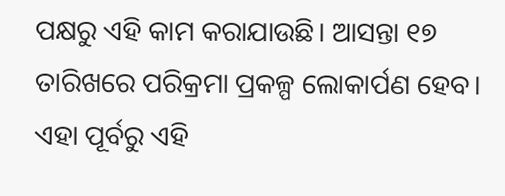ପକ୍ଷରୁ ଏହି କାମ କରାଯାଉଛି। ଆସନ୍ତା ୧୭ ତାରିଖରେ ପରିକ୍ରମା ପ୍ରକଳ୍ପ ଲୋକାର୍ପଣ ହେବ। ଏହା ପୂର୍ବରୁ ଏହି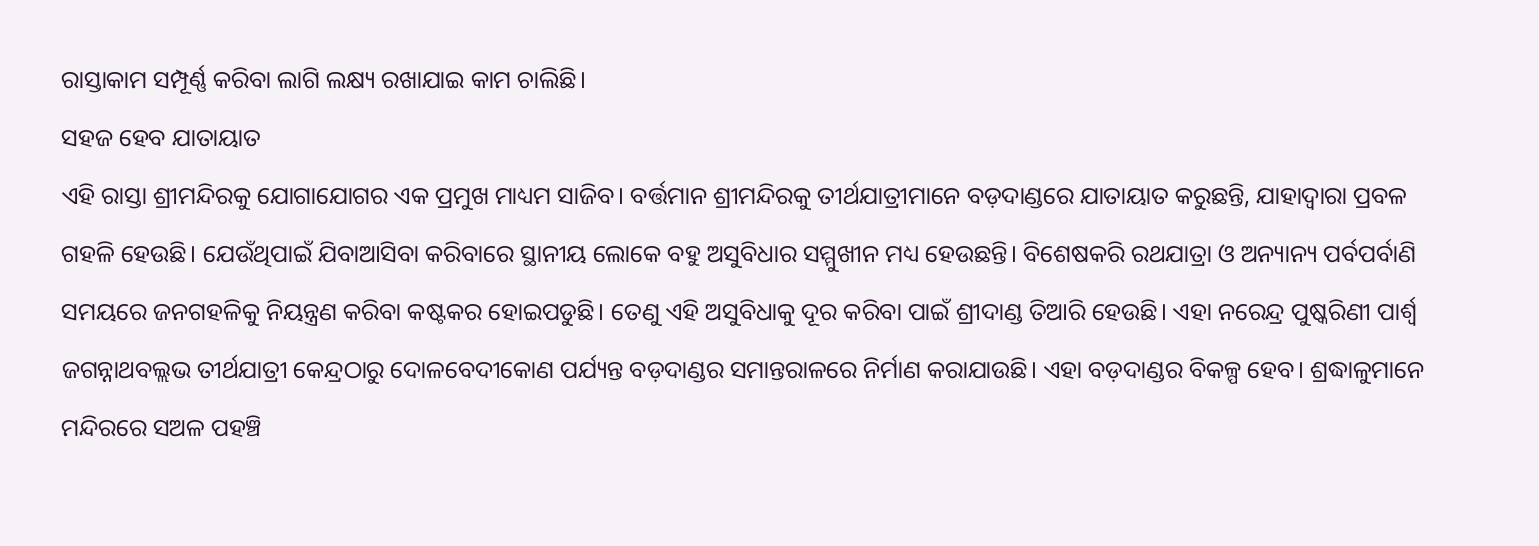ରାସ୍ତାକାମ ସମ୍ପୂର୍ଣ୍ଣ କରିବା ଲାଗି ଲକ୍ଷ୍ୟ ରଖାଯାଇ କାମ ଚାଲିଛି।
ସହଜ ହେବ ଯାତାୟାତ
ଏହି ରାସ୍ତା ଶ୍ରୀମନ୍ଦିରକୁ ଯୋଗାଯୋଗର ଏକ ପ୍ରମୁଖ ମାଧ୍ୟମ ସାଜିବ। ବର୍ତ୍ତମାନ ଶ୍ରୀମନ୍ଦିରକୁ ତୀର୍ଥଯାତ୍ରୀମାନେ ବଡ଼ଦାଣ୍ଡରେ ଯାତାୟାତ କରୁଛନ୍ତି, ଯାହାଦ୍ୱାରା ପ୍ରବଳ ଗହଳି ହେଉଛି। ଯେଉଁଥିପାଇଁ ଯିବାଆସିବା କରିବାରେ ସ୍ଥାନୀୟ ଲୋକେ ବହୁ ଅସୁବିଧାର ସମ୍ମୁଖୀନ ମଧ୍ୟ ହେଉଛନ୍ତି। ବିଶେଷକରି ରଥଯାତ୍ରା ଓ ଅନ୍ୟାନ୍ୟ ପର୍ବପର୍ବାଣି ସମୟରେ ଜନଗହଳିକୁ ନିୟନ୍ତ୍ରଣ କରିବା କଷ୍ଟକର ହୋଇପଡୁଛି। ତେଣୁ ଏହି ଅସୁବିଧାକୁ ଦୂର କରିବା ପାଇଁ ଶ୍ରୀଦାଣ୍ଡ ତିଆରି ହେଉଛି। ଏହା ନରେନ୍ଦ୍ର ପୁଷ୍କରିଣୀ ପାର୍ଶ୍ୱ ଜଗନ୍ନାଥବଲ୍ଲଭ ତୀର୍ଥଯାତ୍ରୀ କେନ୍ଦ୍ରଠାରୁ ଦୋଳବେଦୀକୋଣ ପର୍ଯ୍ୟନ୍ତ ବଡ଼ଦାଣ୍ଡର ସମାନ୍ତରାଳରେ ନିର୍ମାଣ କରାଯାଉଛି। ଏହା ବଡ଼ଦାଣ୍ଡର ବିକଳ୍ପ ହେବ। ଶ୍ରଦ୍ଧାଳୁମାନେ ମନ୍ଦିରରେ ସଅଳ ପହଞ୍ଚି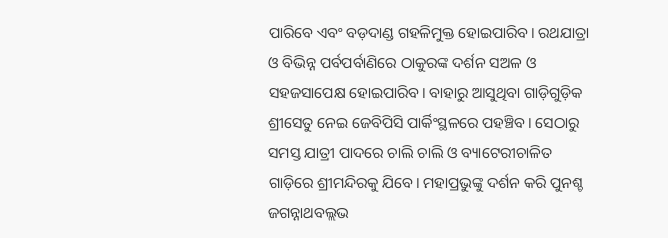ପାରିବେ ଏବଂ ବଡ଼ଦାଣ୍ଡ ଗହଳିମୁକ୍ତ ହୋଇପାରିବ। ରଥଯାତ୍ରା ଓ ବିଭିନ୍ନ ପର୍ବପର୍ବାଣିରେ ଠାକୁରଙ୍କ ଦର୍ଶନ ସଅଳ ଓ ସହଜସାପେକ୍ଷ ହୋଇପାରିବ। ବାହାରୁ ଆସୁଥିବା ଗାଡ଼ିଗୁଡ଼ିକ ଶ୍ରୀସେତୁ ନେଇ ଜେବିପିସି ପାର୍କିଂସ୍ଥଳରେ ପହଞ୍ଚିବ। ସେଠାରୁ ସମସ୍ତ ଯାତ୍ରୀ ପାଦରେ ଚାଲି ଚାଲି ଓ ବ୍ୟାଟେରୀଚାଳିତ ଗାଡ଼ିରେ ଶ୍ରୀମନ୍ଦିରକୁ ଯିବେ। ମହାପ୍ରଭୁଙ୍କୁ ଦର୍ଶନ କରି ପୁନଶ୍ଚ ଜଗନ୍ନାଥବଲ୍ଲଭ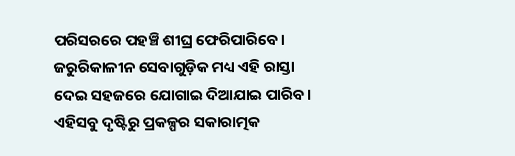ପରିସରରେ ପହଞ୍ଚି ଶୀଘ୍ର ଫେରିପାରିବେ। ଜରୁରିକାଳୀନ ସେବାଗୁଡ଼ିକ ମଧ୍ୟ ଏହି ରାସ୍ତା ଦେଇ ସହଜରେ ଯୋଗାଇ ଦିଆଯାଇ ପାରିବ। ଏହିସବୁ ଦୃଷ୍ଟିରୁ ପ୍ରକଳ୍ପର ସକାରାତ୍ମକ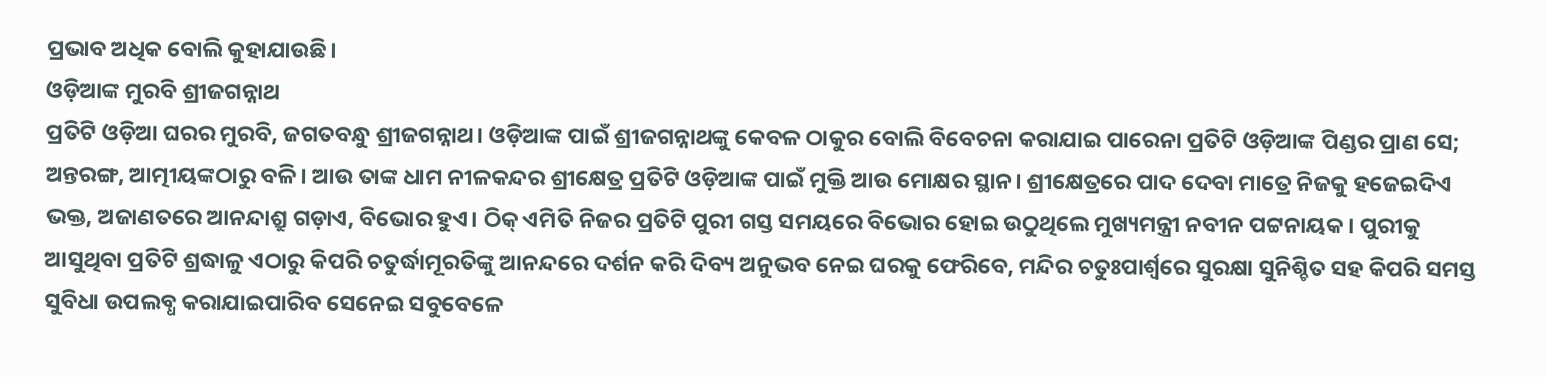ପ୍ରଭାବ ଅଧିକ ବୋଲି କୁହାଯାଉଛି।
ଓଡ଼ିଆଙ୍କ ମୁରବି ଶ୍ରୀଜଗନ୍ନାଥ
ପ୍ରତିଟି ଓଡ଼ିଆ ଘରର ମୁରବି, ଜଗତବନ୍ଧୁ ଶ୍ରୀଜଗନ୍ନାଥ। ଓଡ଼ିଆଙ୍କ ପାଇଁ ଶ୍ରୀଜଗନ୍ନାଥଙ୍କୁ କେବଳ ଠାକୁର ବୋଲି ବିବେଚନା କରାଯାଇ ପାରେନା ପ୍ରତିଟି ଓଡ଼ିଆଙ୍କ ପିଣ୍ଡର ପ୍ରାଣ ସେ; ଅନ୍ତରଙ୍ଗ, ଆତ୍ମୀୟଙ୍କଠାରୁ ବଳି। ଆଉ ତାଙ୍କ ଧାମ ନୀଳକନ୍ଦର ଶ୍ରୀକ୍ଷେତ୍ର ପ୍ରତିଟି ଓଡ଼ିଆଙ୍କ ପାଇଁ ମୁକ୍ତି ଆଉ ମୋକ୍ଷର ସ୍ଥାନ। ଶ୍ରୀକ୍ଷେତ୍ରରେ ପାଦ ଦେବା ମାତ୍ରେ ନିଜକୁ ହଜେଇଦିଏ ଭକ୍ତ, ଅଜାଣତରେ ଆନନ୍ଦାଶ୍ରୁ ଗଡ଼ାଏ, ବିଭୋର ହୁଏ। ଠିକ୍ ଏମିତି ନିଜର ପ୍ରତିଟି ପୁରୀ ଗସ୍ତ ସମୟରେ ବିଭୋର ହୋଇ ଉଠୁଥିଲେ ମୁଖ୍ୟମନ୍ତ୍ରୀ ନବୀନ ପଟ୍ଟନାୟକ। ପୁରୀକୁ ଆସୁଥିବା ପ୍ରତିଟି ଶ୍ରଦ୍ଧାଳୁ ଏଠାରୁ କିପରି ଚତୁର୍ଦ୍ଧାମୂରତିଙ୍କୁ ଆନନ୍ଦରେ ଦର୍ଶନ କରି ଦିବ୍ୟ ଅନୁଭବ ନେଇ ଘରକୁ ଫେରିବେ, ମନ୍ଦିର ଚତୁଃପାର୍ଶ୍ବରେ ସୁରକ୍ଷା ସୁନିଶ୍ଚିତ ସହ କିପରି ସମସ୍ତ ସୁବିଧା ଉପଲବ୍ଧ କରାଯାଇପାରିବ ସେନେଇ ସବୁବେଳେ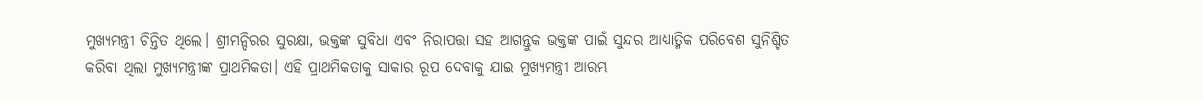ମୁଖ୍ୟମନ୍ତ୍ରୀ ଚିନ୍ତିତ ଥିଲେ। ଶ୍ରୀମନ୍ଦିରର ସୁରକ୍ଷା, ଭକ୍ତଙ୍କ ସୁବିଧା ଏବଂ ନିରାପତ୍ତା ସହ ଆଗନ୍ତୁକ ଭକ୍ତଙ୍କ ପାଇଁ ସୁନ୍ଦର ଆଧ୍ୟାତ୍ମିକ ପରିବେଶ ସୁନିଶ୍ଚିତ କରିବା ଥିଲା ମୁଖ୍ୟମନ୍ତ୍ରୀଙ୍କ ପ୍ରାଥମିକତା। ଏହି ପ୍ରାଥମିକତାକୁ ସାକାର ରୂପ ଦେବାକୁ ଯାଇ ମୁଖ୍ୟମନ୍ତ୍ରୀ ଆରମ୍ଭ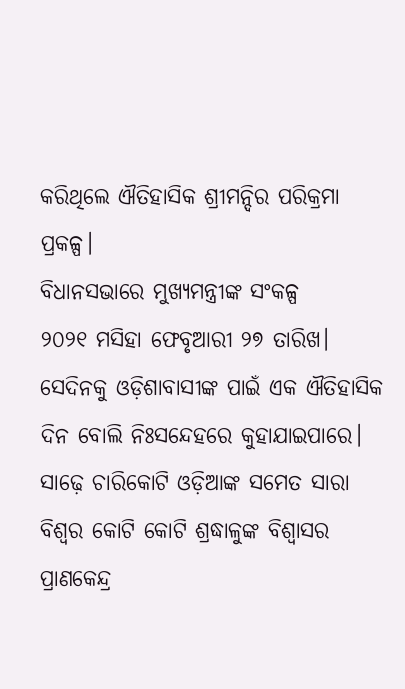କରିଥିଲେ ଐତିହାସିକ ଶ୍ରୀମନ୍ଦିର ପରିକ୍ରମା ପ୍ରକଳ୍ପ।
ବିଧାନସଭାରେ ମୁଖ୍ୟମନ୍ତ୍ରୀଙ୍କ ସଂକଳ୍ପ
୨୦୨୧ ମସିହା ଫେବୃଆରୀ ୨୭ ତାରିଖ। ସେଦିନକୁ ଓଡ଼ିଶାବାସୀଙ୍କ ପାଇଁ ଏକ ଐତିହାସିକ ଦିନ ବୋଲି ନିଃସନ୍ଦେହରେ କୁହାଯାଇପାରେ। ସାଢ଼େ ଚାରିକୋଟି ଓଡ଼ିଆଙ୍କ ସମେତ ସାରା ବିଶ୍ୱର କୋଟି କୋଟି ଶ୍ରଦ୍ଧାଳୁଙ୍କ ବିଶ୍ୱାସର ପ୍ରାଣକେନ୍ଦ୍ର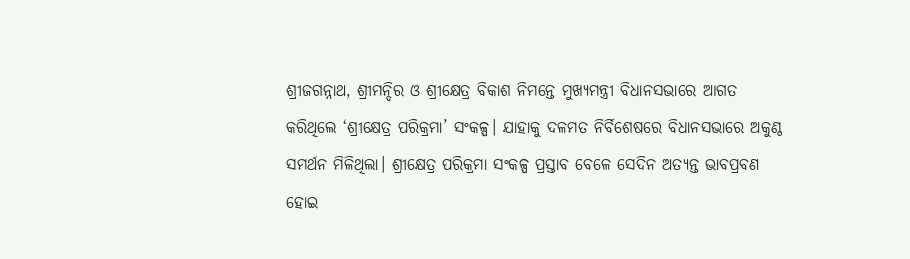ଶ୍ରୀଜଗନ୍ନାଥ, ଶ୍ରୀମନ୍ଦିର ଓ ଶ୍ରୀକ୍ଷେତ୍ର ବିକାଶ ନିମନ୍ତେ ମୁଖ୍ୟମନ୍ତ୍ରୀ ବିଧାନସଭାରେ ଆଗତ କରିଥିଲେ ‘ଶ୍ରୀକ୍ଷେତ୍ର ପରିକ୍ରମା’ ସଂକଳ୍ପ। ଯାହାକୁ ଦଳମତ ନିର୍ବିଶେଷରେ ବିଧାନସଭାରେ ଅକୁଣ୍ଠ ସମର୍ଥନ ମିଳିଥିଲା। ଶ୍ରୀକ୍ଷେତ୍ର ପରିକ୍ରମା ସଂକଳ୍ପ ପ୍ରସ୍ତାବ ବେଳେ ସେଦିନ ଅତ୍ୟନ୍ତ ଭାବପ୍ରବଣ ହୋଇ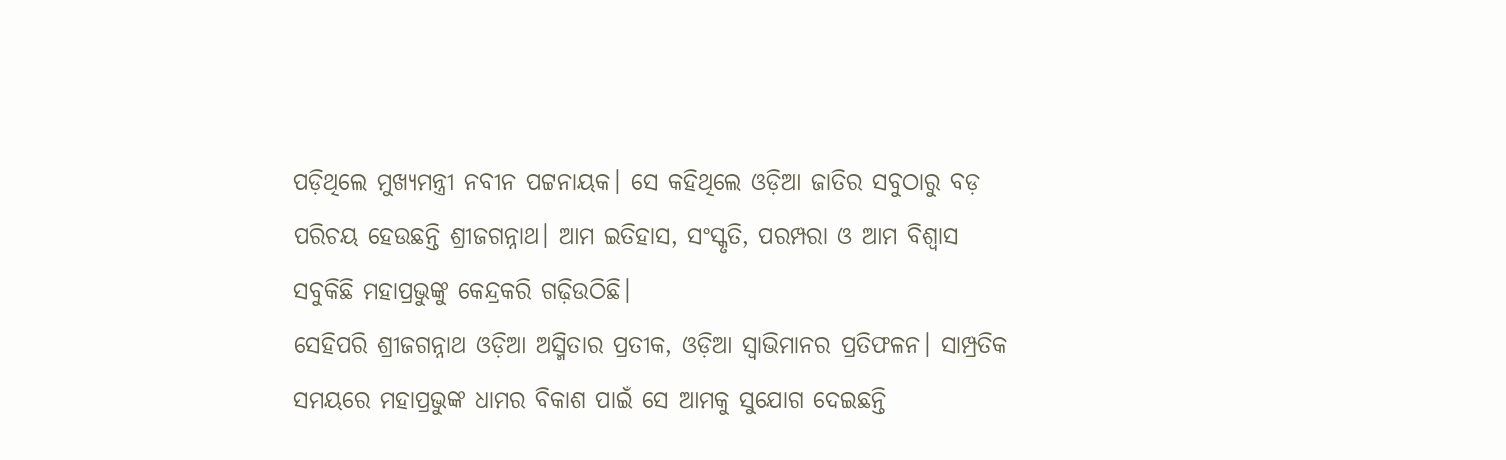ପଡ଼ିଥିଲେ ମୁଖ୍ୟମନ୍ତ୍ରୀ ନବୀନ ପଟ୍ଟନାୟକ। ସେ କହିଥିଲେ ଓଡ଼ିଆ ଜାତିର ସବୁଠାରୁ ବଡ଼ ପରିଚୟ ହେଉଛନ୍ତି ଶ୍ରୀଜଗନ୍ନାଥ। ଆମ ଇତିହାସ, ସଂସ୍କୃତି, ପରମ୍ପରା ଓ ଆମ ବିଶ୍ୱାସ ସବୁକିଛି ମହାପ୍ରଭୁଙ୍କୁ କେନ୍ଦ୍ରକରି ଗଢ଼ିଉଠିଛି।
ସେହିପରି ଶ୍ରୀଜଗନ୍ନାଥ ଓଡ଼ିଆ ଅସ୍ମିତାର ପ୍ରତୀକ, ଓଡ଼ିଆ ସ୍ୱାଭିମାନର ପ୍ରତିଫଳନ। ସାମ୍ପ୍ରତିକ ସମୟରେ ମହାପ୍ରଭୁଙ୍କ ଧାମର ବିକାଶ ପାଇଁ ସେ ଆମକୁ ସୁଯୋଗ ଦେଇଛନ୍ତି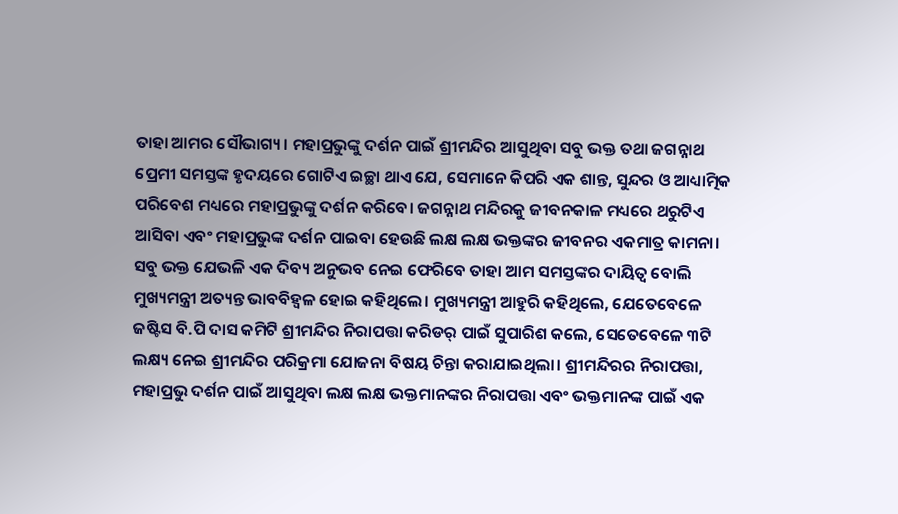ତାହା ଆମର ସୌଭାଗ୍ୟ। ମହାପ୍ରଭୁଙ୍କୁ ଦର୍ଶନ ପାଇଁ ଶ୍ରୀମନ୍ଦିର ଆସୁଥିବା ସବୁ ଭକ୍ତ ତଥା ଜଗନ୍ନାଥ ପ୍ରେମୀ ସମସ୍ତଙ୍କ ହୃଦୟରେ ଗୋଟିଏ ଇଚ୍ଛା ଥାଏ ଯେ, ସେମାନେ କିପରି ଏକ ଶାନ୍ତ, ସୁନ୍ଦର ଓ ଆଧ୍ୟାତ୍ମିକ ପରିବେଶ ମଧ୍ୟରେ ମହାପ୍ରଭୁଙ୍କୁ ଦର୍ଶନ କରିବେ। ଜଗନ୍ନାଥ ମନ୍ଦିରକୁ ଜୀବନକାଳ ମଧ୍ୟରେ ଥରୁଟିଏ ଆସିବା ଏବଂ ମହାପ୍ରଭୁଙ୍କ ଦର୍ଶନ ପାଇବା ହେଉଛି ଲକ୍ଷ ଲକ୍ଷ ଭକ୍ତଙ୍କର ଜୀବନର ଏକମାତ୍ର କାମନା। ସବୁ ଭକ୍ତ ଯେଭଳି ଏକ ଦିବ୍ୟ ଅନୁଭବ ନେଇ ଫେରିବେ ତାହା ଆମ ସମସ୍ତଙ୍କର ଦାୟିତ୍ୱ ବୋଲି ମୁଖ୍ୟମନ୍ତ୍ରୀ ଅତ୍ୟନ୍ତ ଭାବବିହ୍ୱଳ ହୋଇ କହିଥିଲେ। ମୁଖ୍ୟମନ୍ତ୍ରୀ ଆହୁରି କହିଥିଲେ, ଯେତେବେଳେ ଜଷ୍ଟିସ ବି.ପି ଦାସ କମିଟି ଶ୍ରୀମନ୍ଦିର ନିରାପତ୍ତା କରିଡର୍ ପାଇଁ ସୁପାରିଶ କଲେ, ସେତେବେଳେ ୩ଟି ଲକ୍ଷ୍ୟ ନେଇ ଶ୍ରୀମନ୍ଦିର ପରିକ୍ରମା ଯୋଜନା ବିଷୟ ଚିନ୍ତା କରାଯାଇଥିଲା। ଶ୍ରୀମନ୍ଦିରର ନିରାପତ୍ତା, ମହାପ୍ରଭୁ ଦର୍ଶନ ପାଇଁ ଆସୁଥିବା ଲକ୍ଷ ଲକ୍ଷ ଭକ୍ତମାନଙ୍କର ନିରାପତ୍ତା ଏବଂ ଭକ୍ତମାନଙ୍କ ପାଇଁ ଏକ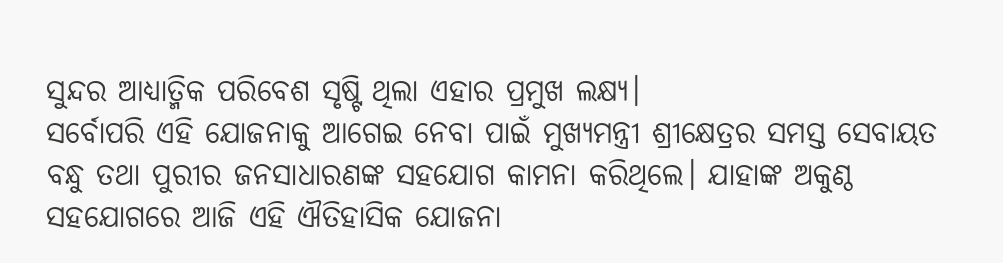ସୁନ୍ଦର ଆଧ୍ୟାତ୍ମିକ ପରିବେଶ ସୃଷ୍ଟି ଥିଲା ଏହାର ପ୍ରମୁଖ ଲକ୍ଷ୍ୟ।
ସର୍ବୋପରି ଏହି ଯୋଜନାକୁ ଆଗେଇ ନେବା ପାଇଁ ମୁଖ୍ୟମନ୍ତ୍ରୀ ଶ୍ରୀକ୍ଷେତ୍ରର ସମସ୍ତ ସେବାୟତ ବନ୍ଧୁ ତଥା ପୁରୀର ଜନସାଧାରଣଙ୍କ ସହଯୋଗ କାମନା କରିଥିଲେ। ଯାହାଙ୍କ ଅକୁଣ୍ଠ ସହଯୋଗରେ ଆଜି ଏହି ଐତିହାସିକ ଯୋଜନା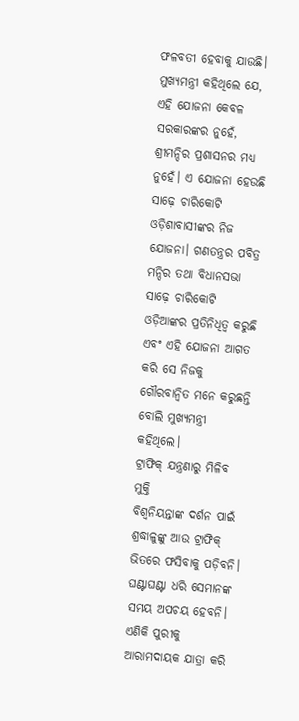ଫଳବତୀ ହେବାକୁ ଯାଉଛି। ମୁଖ୍ୟମନ୍ତ୍ରୀ କହିଥିଲେ ଯେ, ଏହି ଯୋଜନା କେବଳ ସରକାରଙ୍କର ନୁହେଁ, ଶ୍ରୀମନ୍ଦିର ପ୍ରଶାସନର ମଧ୍ୟ ନୁହେଁ। ଏ ଯୋଜନା ହେଉଛି ସାଢ଼େ ଚାରିକୋଟି ଓଡ଼ିଶାବାସୀଙ୍କର ନିଜ ଯୋଜନା। ଗଣତନ୍ତ୍ରର ପବିତ୍ର ମନ୍ଦିର ତଥା ବିଧାନସଭା ସାଢ଼େ ଚାରିକୋଟି ଓଡ଼ିଆଙ୍କର ପ୍ରତିନିଧିତ୍ୱ କରୁଛି ଏବଂ ଏହି ଯୋଜନା ଆଗତ କରି ସେ ନିଜକୁ ଗୌରବାନ୍ୱିତ ମନେ କରୁଛନ୍ତି ବୋଲି ମୁଖ୍ୟମନ୍ତ୍ରୀ କହିଥିଲେ।
ଟ୍ରାଫିକ୍ ଯନ୍ତ୍ରଣାରୁ ମିଳିବ ମୁକ୍ତି
ବିଶ୍ୱନିୟନ୍ତାଙ୍କ ଦର୍ଶନ ପାଇଁ ଶ୍ରଦ୍ଧାଳୁଙ୍କୁ ଆଉ ଟ୍ରାଫିକ୍ ଭିତରେ ଫସିବାକୁ ପଡ଼ିବନି। ଘଣ୍ଟାଘଣ୍ଟା ଧରି ସେମାନଙ୍କ ସମୟ ଅପଚୟ ହେବନି। ଏଣିକି ପୁରୀକୁ ଆରାମଦାୟକ ଯାତ୍ରା କରି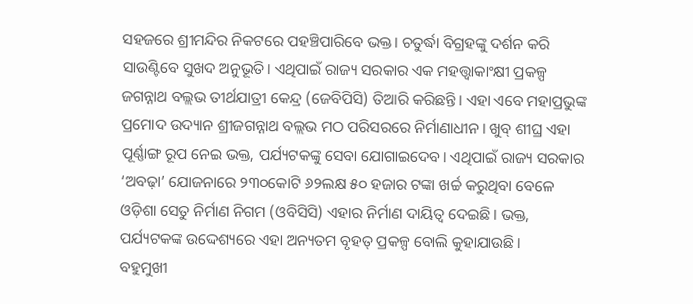ସହଜରେ ଶ୍ରୀମନ୍ଦିର ନିକଟରେ ପହଞ୍ଚିପାରିବେ ଭକ୍ତ। ଚତୁର୍ଦ୍ଧା ବିଗ୍ରହଙ୍କୁ ଦର୍ଶନ କରି ସାଉଣ୍ଟିବେ ସୁଖଦ ଅନୁଭୂତି। ଏଥିପାଇଁ ରାଜ୍ୟ ସରକାର ଏକ ମହତ୍ତ୍ବାକାଂକ୍ଷୀ ପ୍ରକଳ୍ପ ଜଗନ୍ନାଥ ବଲ୍ଲଭ ତୀର୍ଥଯାତ୍ରୀ କେନ୍ଦ୍ର (ଜେବିପିସି) ତିଆରି କରିଛନ୍ତି। ଏହା ଏବେ ମହାପ୍ରଭୁଙ୍କ ପ୍ରମୋଦ ଉଦ୍ୟାନ ଶ୍ରୀଜଗନ୍ନାଥ ବଲ୍ଲଭ ମଠ ପରିସରରେ ନିର୍ମାଣାଧୀନ। ଖୁବ୍ ଶୀଘ୍ର ଏହା ପୂର୍ଣ୍ଣାଙ୍ଗ ରୂପ ନେଇ ଭକ୍ତ, ପର୍ଯ୍ୟଟକଙ୍କୁ ସେବା ଯୋଗାଇଦେବ। ଏଥିପାଇଁ ରାଜ୍ୟ ସରକାର ‘ଅବଢ଼ା’ ଯୋଜନାରେ ୨୩୦କୋଟି ୬୨ଲକ୍ଷ ୫୦ ହଜାର ଟଙ୍କା ଖର୍ଚ୍ଚ କରୁଥିବା ବେଳେ ଓଡ଼ିଶା ସେତୁ ନିର୍ମାଣ ନିଗମ (ଓବିସିସି) ଏହାର ନିର୍ମାଣ ଦାୟିତ୍ୱ ଦେଇଛି। ଭକ୍ତ, ପର୍ଯ୍ୟଟକଙ୍କ ଉଦ୍ଦେଶ୍ୟରେ ଏହା ଅନ୍ୟତମ ବୃହତ୍ ପ୍ରକଳ୍ପ ବୋଲି କୁହାଯାଉଛି।
ବହୁମୁଖୀ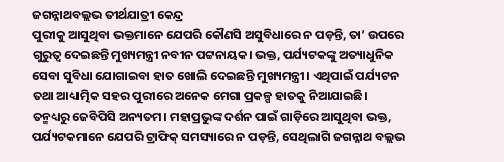ଜଗନ୍ନାଥବଲ୍ଲଭ ତୀର୍ଥଯାତ୍ରୀ କେନ୍ଦ୍ର
ପୁରୀକୁ ଆସୁଥିବା ଭକ୍ତମାନେ ଯେପରି କୌଣସି ଅସୁବିଧାରେ ନ ପଡ଼ନ୍ତି, ତା’ ଉପରେ ଗୁରୁତ୍ୱ ଦେଇଛନ୍ତି ମୁଖ୍ୟମନ୍ତ୍ରୀ ନବୀନ ପଟ୍ଟନାୟକ। ଭକ୍ତ, ପର୍ଯ୍ୟଟକଙ୍କୁ ଅତ୍ୟାଧୁନିକ ସେବା ସୁବିଧା ଯୋଗାଇବା ହାତ ଖୋଲି ଦେଇଛନ୍ତି ମୁଖ୍ୟମନ୍ତ୍ରୀ। ଏଥିପାଇଁ ପର୍ଯ୍ୟଟନ ତଥା ଆଧ୍ୟାତ୍ମିକ ସହର ପୁରୀରେ ଅନେକ ମେଗା ପ୍ରକଳ୍ପ ହାତକୁ ନିଆଯାଇଛି। ତନ୍ମଧ୍ୟରୁ ଜେବିପିସି ଅନ୍ୟତମ। ମହାପ୍ରଭୁଙ୍କ ଦର୍ଶନ ପାଇଁ ଗାଡ଼ିରେ ଆସୁଥିବା ଭକ୍ତ, ପର୍ଯ୍ୟଟକମାନେ ଯେପରି ଟ୍ରାଫିକ୍ ସମସ୍ୟାରେ ନ ପଡ଼ନ୍ତି, ସେଥିଲାଗି ଜଗନ୍ନାଥ ବଲ୍ଲଭ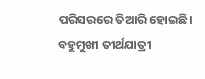ପରିସରରେ ତିଆରି ହୋଇଛି। ବହୁମୁଖୀ ତୀର୍ଥଯାତ୍ରୀ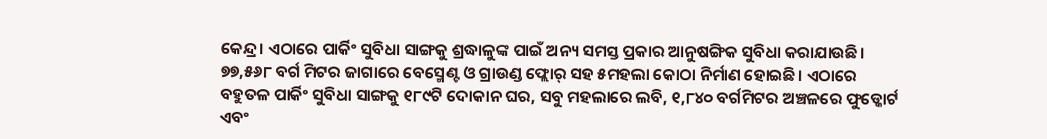କେନ୍ଦ୍ର। ଏଠାରେ ପାର୍କିଂ ସୁବିଧା ସାଙ୍ଗକୁ ଶ୍ରଦ୍ଧାଳୁଙ୍କ ପାଇଁ ଅନ୍ୟ ସମସ୍ତ ପ୍ରକାର ଆନୁଷଙ୍ଗିକ ସୁବିଧା କରାଯାଉଛି। ୭୭,୫୬୮ ବର୍ଗ ମିଟର ଜାଗାରେ ବେସ୍ମେଣ୍ଟ ଓ ଗ୍ରାଉଣ୍ଡ ଫ୍ଲୋର୍ ସହ ୫ମହଲା କୋଠା ନିର୍ମାଣ ହୋଇଛି। ଏଠାରେ ବହୁତଳ ପାର୍କିଂ ସୁବିଧା ସାଙ୍ଗକୁ ୧୮୯ଟି ଦୋକାନ ଘର, ସବୁ ମହଲାରେ ଲବି, ୧,୮୪୦ ବର୍ଗମିଟର ଅଞ୍ଚଳରେ ଫୁଡ୍କୋର୍ଟ ଏବଂ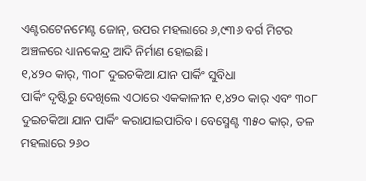ଏଣ୍ଟରଟେନମେଣ୍ଟ ଜୋନ୍, ଉପର ମହଲାରେ ୬,୯୩୬ ବର୍ଗ ମିଟର ଅଞ୍ଚଳରେ ଧ୍ୟାନକେନ୍ଦ୍ର ଆଦି ନିର୍ମାଣ ହୋଇଛି।
୧,୪୨୦ କାର୍, ୩୦୮ ଦୁଇଚକିଆ ଯାନ ପାର୍କିଂ ସୁବିଧା
ପାର୍କିଂ ଦୃଷ୍ଟିରୁ ଦେଖିଲେ ଏଠାରେ ଏକକାଳୀନ ୧,୪୨୦ କାର୍ ଏବଂ ୩୦୮ ଦୁଇଚକିଆ ଯାନ ପାର୍କିଂ କରାଯାଇପାରିବ। ବେସ୍ମେଣ୍ଟ ୩୫୦ କାର୍, ତଳ ମହଲାରେ ୨୬୦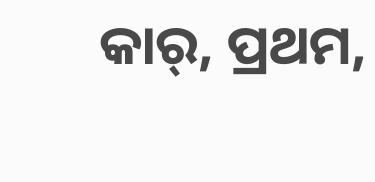କାର୍, ପ୍ରଥମ,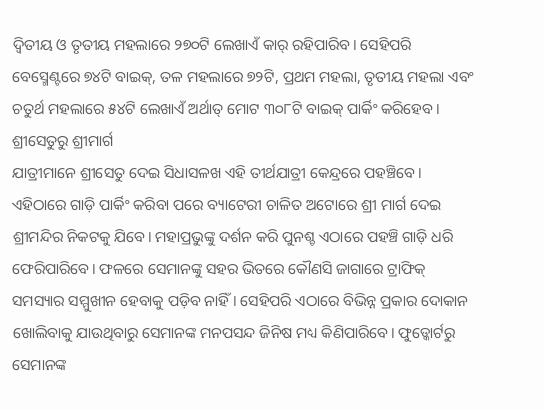ଦ୍ୱିତୀୟ ଓ ତୃତୀୟ ମହଲାରେ ୨୭୦ଟି ଲେଖାଏଁ କାର୍ ରହିପାରିବ। ସେହିପରି ବେସ୍ମେଣ୍ଟରେ ୭୪ଟି ବାଇକ୍, ତଳ ମହଲାରେ ୭୨ଟି, ପ୍ରଥମ ମହଲା, ତୃତୀୟ ମହଲା ଏବଂ ଚତୁର୍ଥ ମହଲାରେ ୫୪ଟି ଲେଖାଏଁ ଅର୍ଥାତ୍ ମୋଟ ୩୦୮ଟି ବାଇକ୍ ପାର୍କିଂ କରିହେବ।
ଶ୍ରୀସେତୁରୁ ଶ୍ରୀମାର୍ଗ
ଯାତ୍ରୀମାନେ ଶ୍ରୀସେତୁ ଦେଇ ସିଧାସଳଖ ଏହି ତୀର୍ଥଯାତ୍ରୀ କେନ୍ଦ୍ରରେ ପହଞ୍ଚିବେ। ଏହିଠାରେ ଗାଡ଼ି ପାର୍କିଂ କରିବା ପରେ ବ୍ୟାଟେରୀ ଚାଳିତ ଅଟୋରେ ଶ୍ରୀ ମାର୍ଗ ଦେଇ ଶ୍ରୀମନ୍ଦିର ନିକଟକୁ ଯିବେ। ମହାପ୍ରଭୁଙ୍କୁ ଦର୍ଶନ କରି ପୁନଶ୍ଚ ଏଠାରେ ପହଞ୍ଚି ଗାଡ଼ି ଧରି ଫେରିପାରିବେ। ଫଳରେ ସେମାନଙ୍କୁ ସହର ଭିତରେ କୌଣସି ଜାଗାରେ ଟ୍ରାଫିକ୍ ସମସ୍ୟାର ସମ୍ମୁଖୀନ ହେବାକୁ ପଡ଼ିବ ନାହିଁ। ସେହିପରି ଏଠାରେ ବିଭିନ୍ନ ପ୍ରକାର ଦୋକାନ ଖୋଲିବାକୁ ଯାଉଥିବାରୁ ସେମାନଙ୍କ ମନପସନ୍ଦ ଜିନିଷ ମଧ୍ୟ କିଣିପାରିବେ। ଫୁଡ୍କୋର୍ଟରୁ ସେମାନଙ୍କ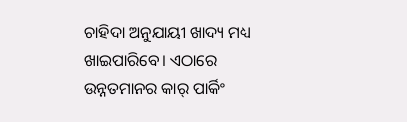ଚାହିଦା ଅନୁଯାୟୀ ଖାଦ୍ୟ ମଧ୍ୟ ଖାଇପାରିବେ। ଏଠାରେ ଉନ୍ନତମାନର କାର୍ ପାର୍କିଂ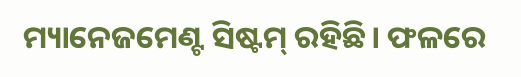ମ୍ୟାନେଜମେଣ୍ଟ ସିଷ୍ଟମ୍ ରହିଛି। ଫଳରେ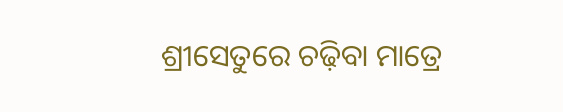ଶ୍ରୀସେତୁରେ ଚଢ଼ିବା ମାତ୍ରେ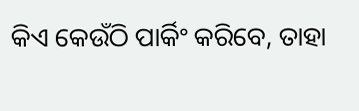କିଏ କେଉଁଠି ପାର୍କିଂ କରିବେ, ତାହା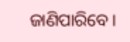ଜାଣିପାରିବେ।